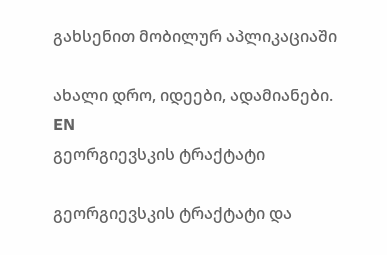გახსენით მობილურ აპლიკაციაში

ახალი დრო, იდეები, ადამიანები.
EN
გეორგიევსკის ტრაქტატი

გეორგიევსკის ტრაქტატი და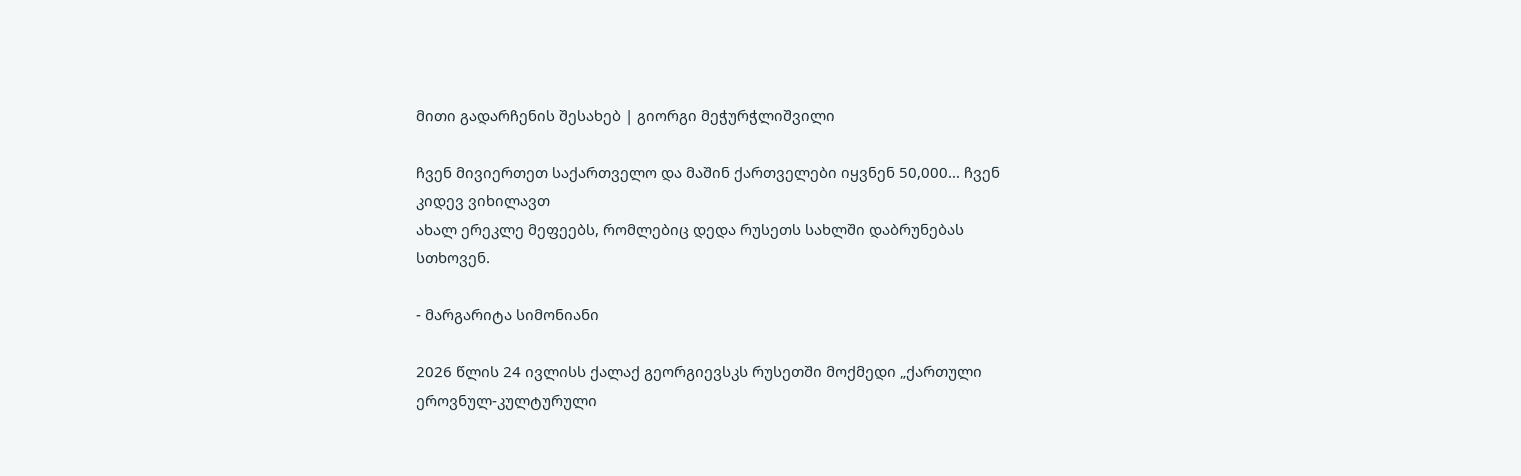მითი გადარჩენის შესახებ | გიორგი მეჭურჭლიშვილი

ჩვენ მივიერთეთ საქართველო და მაშინ ქართველები იყვნენ 50,000... ჩვენ კიდევ ვიხილავთ
ახალ ერეკლე მეფეებს, რომლებიც დედა რუსეთს სახლში დაბრუნებას სთხოვენ.

- მარგარიტა სიმონიანი

2026 წლის 24 ივლისს ქალაქ გეორგიევსკს რუსეთში მოქმედი „ქართული ეროვნულ-კულტურული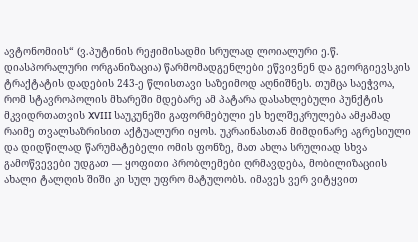ავტონომიის“ (ვ.პუტინის რეჟიმისადმი სრულად ლოიალური ე.წ. დიასპორალური ორგანიზაცია) წარმომადგენლები ეწვივნენ და გეორგიევსკის ტრაქტატის დადების 243-ე წლისთავი საზეიმოდ აღნიშნეს. თუმცა საეჭვოა, რომ სტავროპოლის მხარეში მდებარე ამ პატარა დასახლებული პუნქტის მკვიდრთათვის XVIII საუკუნეში გაფორმებული ეს ხელშეკრულება ამჟამად რაიმე თვალსაზრისით აქტუალური იყოს. უკრაინასთან მიმდინარე აგრესიული და დიდწილად წარუმატებელი ომის ფონზე, მათ ახლა სრულიად სხვა გამოწვევები უდგათ — ყოფითი პრობლემები ღრმავდება, მობილიზაციის ახალი ტალღის შიში კი სულ უფრო მატულობს. იმავეს ვერ ვიტყვით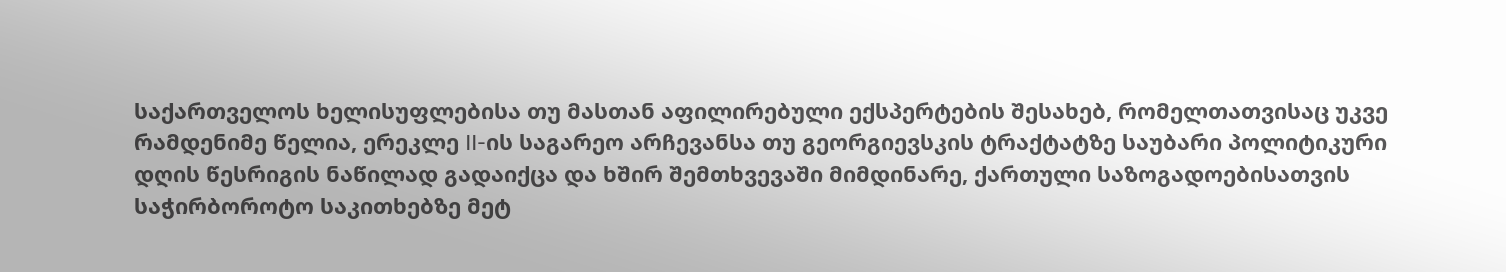საქართველოს ხელისუფლებისა თუ მასთან აფილირებული ექსპერტების შესახებ, რომელთათვისაც უკვე რამდენიმე წელია, ერეკლე II-ის საგარეო არჩევანსა თუ გეორგიევსკის ტრაქტატზე საუბარი პოლიტიკური დღის წესრიგის ნაწილად გადაიქცა და ხშირ შემთხვევაში მიმდინარე, ქართული საზოგადოებისათვის საჭირბოროტო საკითხებზე მეტ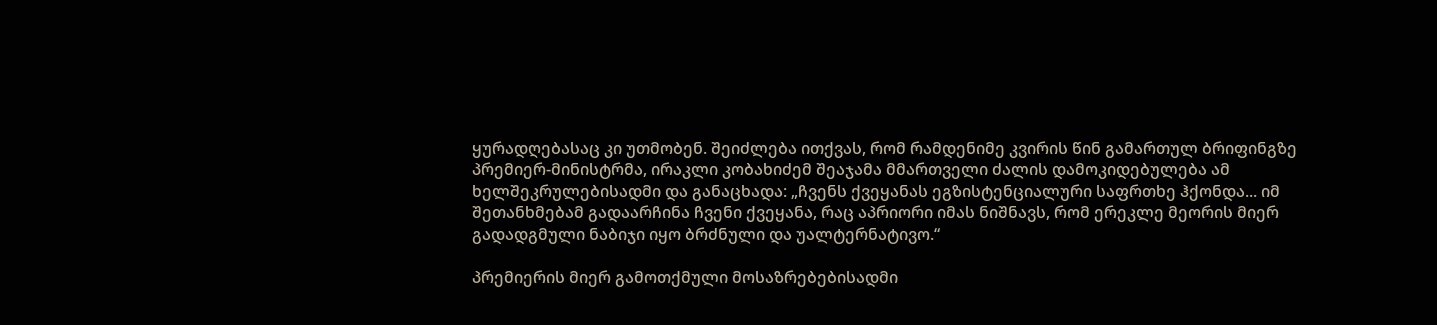ყურადღებასაც კი უთმობენ. შეიძლება ითქვას, რომ რამდენიმე კვირის წინ გამართულ ბრიფინგზე პრემიერ-მინისტრმა, ირაკლი კობახიძემ შეაჯამა მმართველი ძალის დამოკიდებულება ამ ხელშეკრულებისადმი და განაცხადა: „ჩვენს ქვეყანას ეგზისტენციალური საფრთხე ჰქონდა... იმ შეთანხმებამ გადაარჩინა ჩვენი ქვეყანა, რაც აპრიორი იმას ნიშნავს, რომ ერეკლე მეორის მიერ გადადგმული ნაბიჯი იყო ბრძნული და უალტერნატივო.“

პრემიერის მიერ გამოთქმული მოსაზრებებისადმი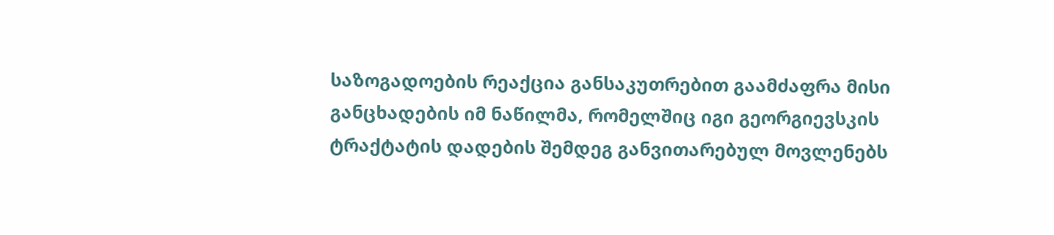საზოგადოების რეაქცია განსაკუთრებით გაამძაფრა მისი განცხადების იმ ნაწილმა, რომელშიც იგი გეორგიევსკის ტრაქტატის დადების შემდეგ განვითარებულ მოვლენებს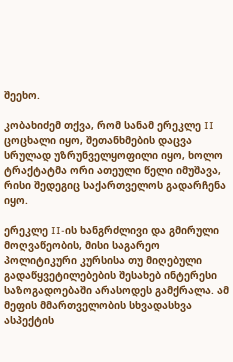შეეხო.

კობახიძემ თქვა, რომ სანამ ერეკლე II ცოცხალი იყო, შეთანხმების დაცვა სრულად უზრუნველყოფილი იყო, ხოლო ტრაქტატმა ორი ათეული წელი იმუშავა, რისი შედეგიც საქართველოს გადარჩენა იყო.

ერეკლე II-ის ხანგრძლივი და გმირული მოღვაწეობის, მისი საგარეო პოლიტიკური კურსისა თუ მიღებული გადაწყვეტილებების შესახებ ინტერესი საზოგადოებაში არასოდეს გამქრალა. ამ მეფის მმართველობის სხვადასხვა ასპექტის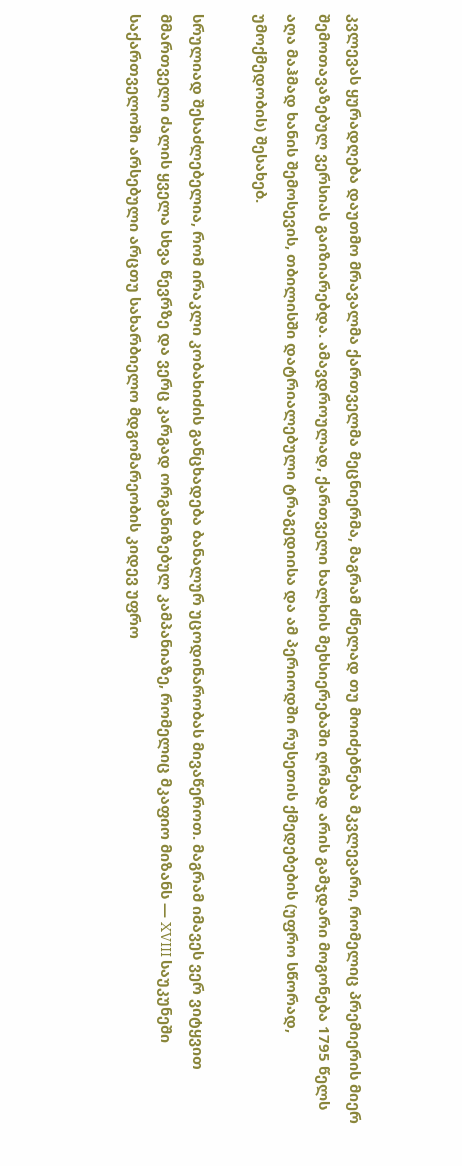კვლევას ყურადღება დაუთმო მრავალმა ქართველმა მეცნიერმა, მაგრამ ძნელად თუ მოიძებნება მკვლევარი, რომელიც პრემიერის მიერ შემოთავაზებულ ვერსიას გაიზიარებდა. ამავდროულად, ქართველი ხალხის მეხსიერებაში ღრმად არის გამჯდარი მოგონება 1795 წელს აღა მაჰმად ხანის შემოსევის, თბილისში დატრიალებული ტრაგედიისა და ამ პერიოდში რუსეთის ქმედებების (უფრო სწორად, უმოქმედობის) შესახებ.

სრულიად შესაძლებელია, რომ ირაკლი კობახიძის განცხადება ბანალურ უცოდინარობას მივაწეროთ. მაგრამ იმავეს ვერ ვიტყვით მმართველი ძალის ყველა სხვა წევრზე და ვერც კარგად ორგანიზებულ კამპანიაზე, რომელიც მკაფიო მიზანს — XVIII საუკუნეში საქართველოში არსებული არცთუ სახარბიელო მდგომარეობის კიდევ უფრო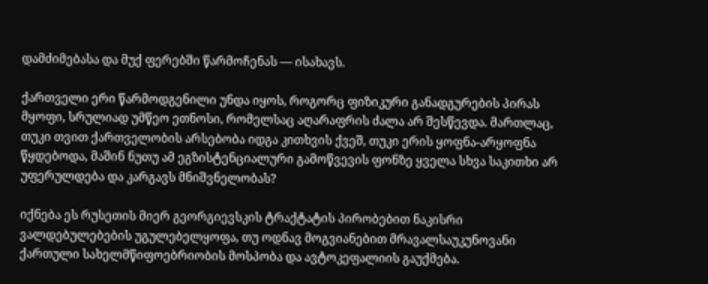დამძიმებასა და მუქ ფერებში წარმოჩენას — ისახავს.

ქართველი ერი წარმოდგენილი უნდა იყოს, როგორც ფიზიკური განადგურების პირას მყოფი, სრულიად უმწეო ეთნოსი, რომელსაც აღარაფრის ძალა არ შესწევდა. მართლაც, თუკი თვით ქართველობის არსებობა იდგა კითხვის ქვეშ, თუკი ერის ყოფნა-არყოფნა წყდებოდა, მაშინ ნუთუ ამ ეგზისტენციალური გამოწვევის ფონზე ყველა სხვა საკითხი არ უფერულდება და კარგავს მნიშვნელობას?

იქნება ეს რუსეთის მიერ გეორგიევსკის ტრაქტატის პირობებით ნაკისრი ვალდებულებების უგულებელყოფა, თუ ოდნავ მოგვიანებით მრავალსაუკუნოვანი ქართული სახელმწიფოებრიობის მოსპობა და ავტოკეფალიის გაუქმება.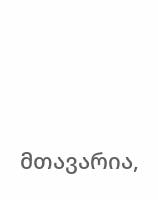მთავარია,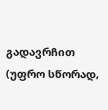გადავრჩით (უფრო სწორად,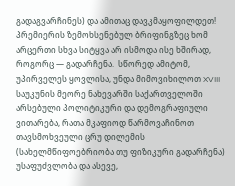გადაგვარჩინეს) და ამითაც დავკმაყოფილდეთ! პრემიერის ზემოხსენებულ ბრიფინგზეც ხომ არცერთი სხვა სიტყვა არ ისმოდა ისე ხშირად, როგორც — გადარჩენა.  სწორედ ამიტომ, უპირველეს ყოვლისა, უნდა მიმოვიხილოთ XVIII საუკუნის მეორე ნახევარში საქართველოში არსებული პოლიტიკური და დემოგრაფიული ვითარება, რათა მკაფიოდ წარმოვაჩინოთ თავსმოხვეული ცრუ დილემის (სახელმწიფოებრიობა თუ ფიზიკური გადარჩენა) უსაფუძვლობა და ასევე,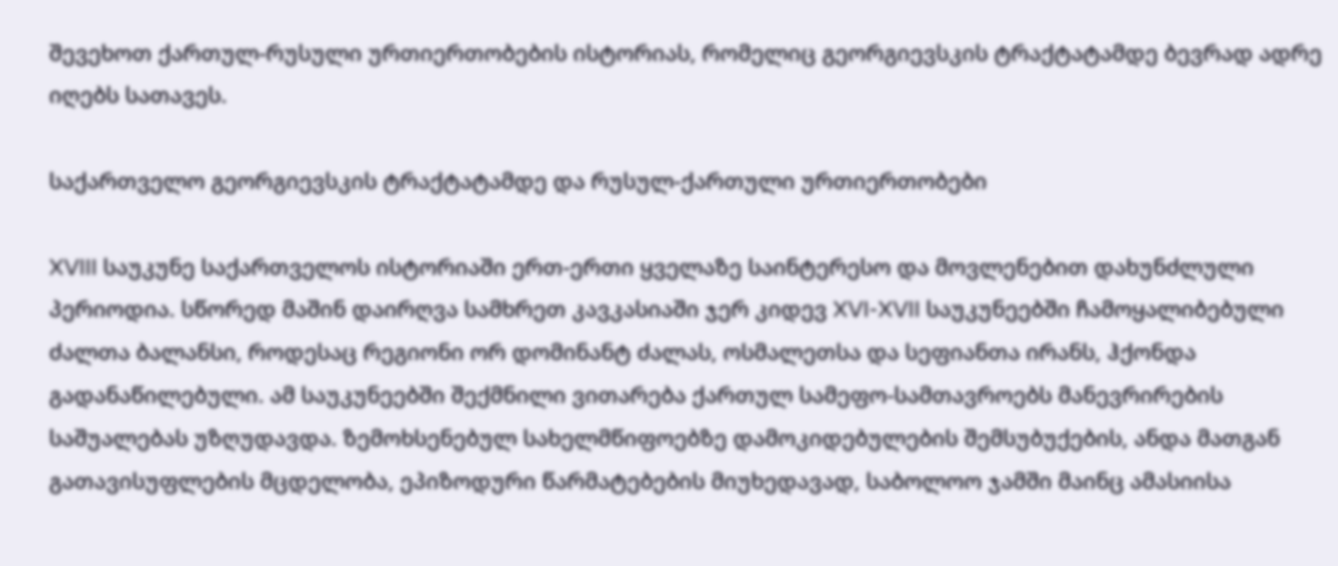შევეხოთ ქართულ-რუსული ურთიერთობების ისტორიას, რომელიც გეორგიევსკის ტრაქტატამდე ბევრად ადრე იღებს სათავეს.

საქართველო გეორგიევსკის ტრაქტატამდე და რუსულ-ქართული ურთიერთობები

XVIII საუკუნე საქართველოს ისტორიაში ერთ-ერთი ყველაზე საინტერესო და მოვლენებით დახუნძლული პერიოდია. სწორედ მაშინ დაირღვა სამხრეთ კავკასიაში ჯერ კიდევ XVI-XVII საუკუნეებში ჩამოყალიბებული ძალთა ბალანსი, როდესაც რეგიონი ორ დომინანტ ძალას, ოსმალეთსა და სეფიანთა ირანს, ჰქონდა გადანაწილებული. ამ საუკუნეებში შექმნილი ვითარება ქართულ სამეფო-სამთავროებს მანევრირების საშუალებას უზღუდავდა. ზემოხსენებულ სახელმწიფოებზე დამოკიდებულების შემსუბუქების, ანდა მათგან გათავისუფლების მცდელობა, ეპიზოდური წარმატებების მიუხედავად, საბოლოო ჯამში მაინც ამასიისა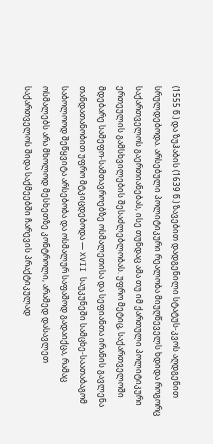(1555 წ.) და ზუჰაბის (1639 წ.) ზავებით დადგენილი სტატუს-კვოს აღდგენით სრულდებოდა. არსებული პოლიტიკური რეალობა მიუღწეველს ხდიდა როგორც საქართველოს გაერთიანებას, ისე თუნდაც ამა თუ იმ ქართული პოლიტიკური ერთეულის გამსხვილების შესაძლებლობას. უფრო მეტიც, საქართველოში მდებარე სამეფო-სამთავროებზე ოსმალეთისა და სეფიანთა ირანის გავლენა თანდათანობით უფრო მტკიცდებოდა — XVII საუკუნეში სამცხე-საათაბაგომ საბოლოოდ შეწყვიტა არსებობა და ოსმალურ საფაშოდ გადაიქცა, რამაც ოსმალებს არა მხოლოდ მესხეთზე კონტროლი, არამედ დასავლეთ საქართველოს შიდა საქმეებში ჩარევის პრაქტიკულად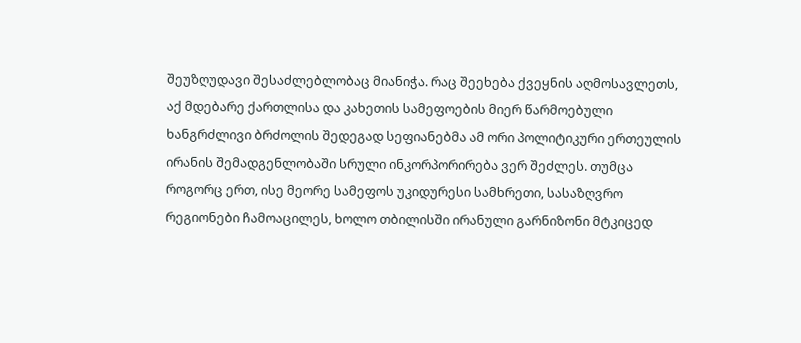შეუზღუდავი შესაძლებლობაც მიანიჭა. რაც შეეხება ქვეყნის აღმოსავლეთს, აქ მდებარე ქართლისა და კახეთის სამეფოების მიერ წარმოებული ხანგრძლივი ბრძოლის შედეგად სეფიანებმა ამ ორი პოლიტიკური ერთეულის ირანის შემადგენლობაში სრული ინკორპორირება ვერ შეძლეს. თუმცა როგორც ერთ, ისე მეორე სამეფოს უკიდურესი სამხრეთი, სასაზღვრო რეგიონები ჩამოაცილეს, ხოლო თბილისში ირანული გარნიზონი მტკიცედ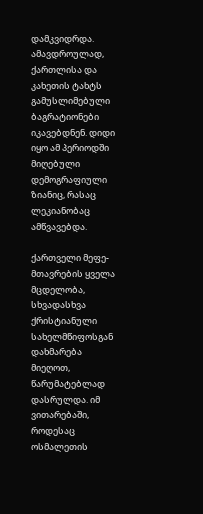დამკვიდრდა. ამავდროულად, ქართლისა და კახეთის ტახტს გამუსლიმებული ბაგრატიონები იკავებდნენ. დიდი იყო ამ პერიოდში მიღებული დემოგრაფიული ზიანიც, რასაც ლეკიანობაც ამწვავებდა.

ქართველი მეფე-მთავრების ყველა მცდელობა, სხვადასხვა ქრისტიანული სახელმწიფოსგან დახმარება მიეღოთ, წარუმატებლად დასრულდა. იმ ვითარებაში, როდესაც ოსმალეთის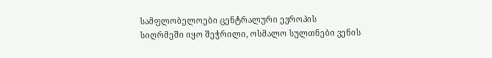სამფლობელოები ცენტრალური ევროპის სიღრმეში იყო შეჭრილი, ოსმალო სულთნები ვენის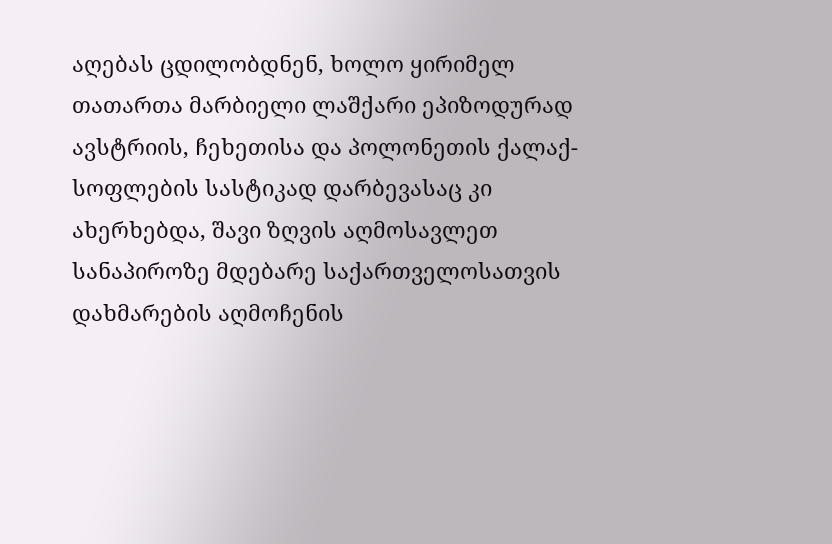აღებას ცდილობდნენ, ხოლო ყირიმელ თათართა მარბიელი ლაშქარი ეპიზოდურად ავსტრიის, ჩეხეთისა და პოლონეთის ქალაქ-სოფლების სასტიკად დარბევასაც კი ახერხებდა, შავი ზღვის აღმოსავლეთ სანაპიროზე მდებარე საქართველოსათვის დახმარების აღმოჩენის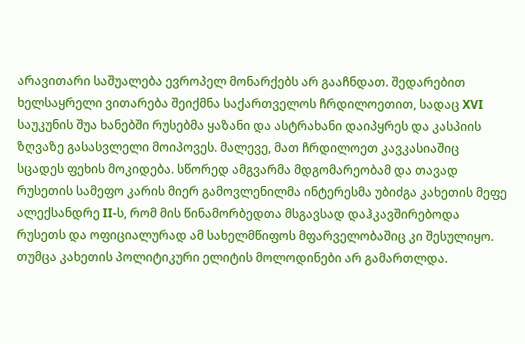არავითარი საშუალება ევროპელ მონარქებს არ გააჩნდათ. შედარებით ხელსაყრელი ვითარება შეიქმნა საქართველოს ჩრდილოეთით, სადაც XVI საუკუნის შუა ხანებში რუსებმა ყაზანი და ასტრახანი დაიპყრეს და კასპიის ზღვაზე გასასვლელი მოიპოვეს. მალევე, მათ ჩრდილოეთ კავკასიაშიც სცადეს ფეხის მოკიდება. სწორედ ამგვარმა მდგომარეობამ და თავად რუსეთის სამეფო კარის მიერ გამოვლენილმა ინტერესმა უბიძგა კახეთის მეფე ალექსანდრე II-ს, რომ მის წინამორბედთა მსგავსად დაჰკავშირებოდა რუსეთს და ოფიციალურად ამ სახელმწიფოს მფარველობაშიც კი შესულიყო. თუმცა კახეთის პოლიტიკური ელიტის მოლოდინები არ გამართლდა.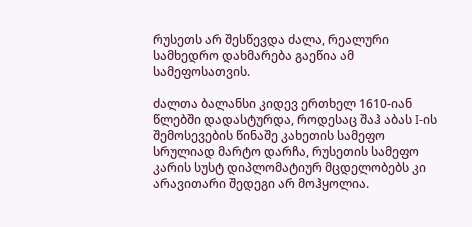რუსეთს არ შესწევდა ძალა, რეალური სამხედრო დახმარება გაეწია ამ სამეფოსათვის.

ძალთა ბალანსი კიდევ ერთხელ 1610-იან წლებში დადასტურდა, როდესაც შაჰ აბას I-ის შემოსევების წინაშე კახეთის სამეფო სრულიად მარტო დარჩა, რუსეთის სამეფო კარის სუსტ დიპლომატიურ მცდელობებს კი არავითარი შედეგი არ მოჰყოლია.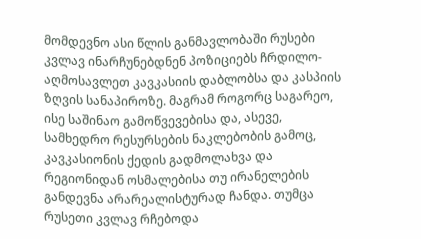მომდევნო ასი წლის განმავლობაში რუსები კვლავ ინარჩუნებდნენ პოზიციებს ჩრდილო-აღმოსავლეთ კავკასიის დაბლობსა და კასპიის ზღვის სანაპიროზე. მაგრამ როგორც საგარეო, ისე საშინაო გამოწვევებისა და, ასევე, სამხედრო რესურსების ნაკლებობის გამოც, კავკასიონის ქედის გადმოლახვა და რეგიონიდან ოსმალებისა თუ ირანელების განდევნა არარეალისტურად ჩანდა. თუმცა რუსეთი კვლავ რჩებოდა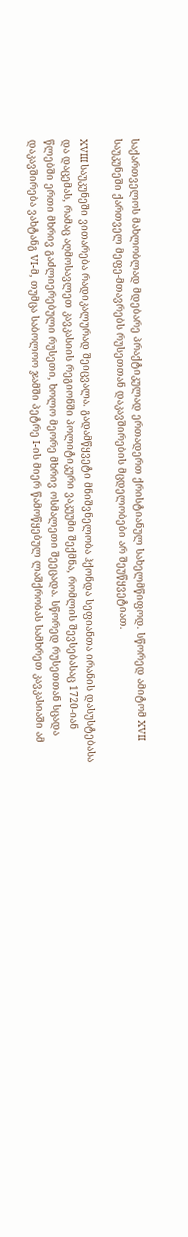საქართველოს მახლობლად მდებარე პრაქტიკულად ერთადერთ ქრისტიანულ სახელმწიფოდ. სწორედ ამიტომ XVII საუკუნეში ქართველ მეფე-მთავრებს რუსეთთან დაკავშირების მცდელობები არ შეუწყვეტიათ.

XVIII საუკუნეში ვითარება რადიკალურად შეიცვალა. გადამწყვეტი მნიშვნელობა ჰქონდა სეფიანთა ირანის დასუსტებასა და დაცემას, რამაც აღმოსავლეთ კავკასიის რეგიონში პოლიტიკური ვაკუუმი შექმნა, რომლის შევსებასაც 1720-იან წლებში ერთი მხრივ გაძლიერებული რუსეთი, ხოლო მეორე მხრივ ოსმალეთი შეეცადა. სწორედ რუსეთთან სცადა დაკავშირება ვახტანგ VI-მ, თუმცა საბოლოო ჯამში პეტრე I-ის მიერ წამოწყებულ ლაშქრობას სამხრეთ კავკასიაში ამ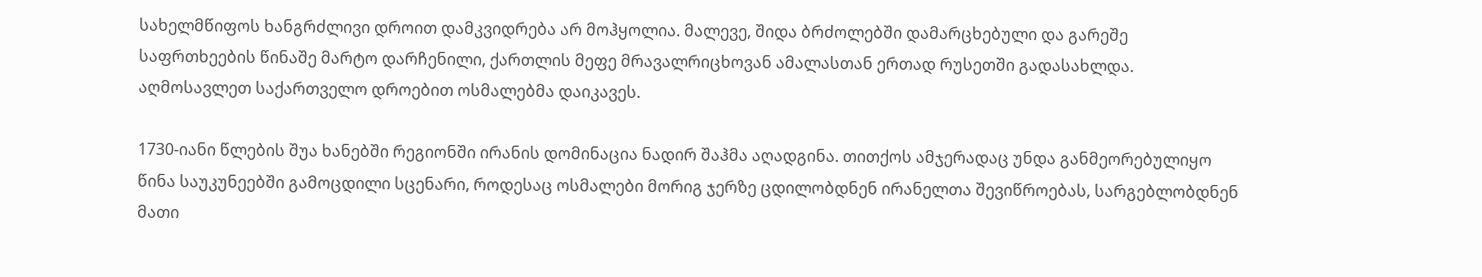სახელმწიფოს ხანგრძლივი დროით დამკვიდრება არ მოჰყოლია. მალევე, შიდა ბრძოლებში დამარცხებული და გარეშე საფრთხეების წინაშე მარტო დარჩენილი, ქართლის მეფე მრავალრიცხოვან ამალასთან ერთად რუსეთში გადასახლდა. აღმოსავლეთ საქართველო დროებით ოსმალებმა დაიკავეს.

1730-იანი წლების შუა ხანებში რეგიონში ირანის დომინაცია ნადირ შაჰმა აღადგინა. თითქოს ამჯერადაც უნდა განმეორებულიყო წინა საუკუნეებში გამოცდილი სცენარი, როდესაც ოსმალები მორიგ ჯერზე ცდილობდნენ ირანელთა შევიწროებას, სარგებლობდნენ მათი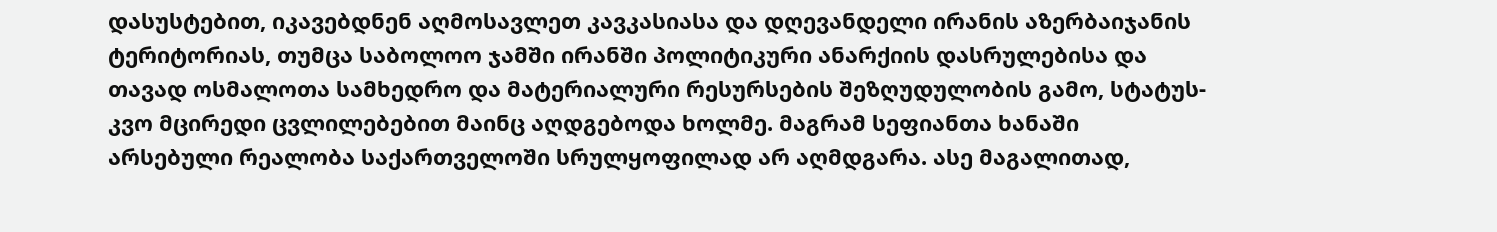დასუსტებით, იკავებდნენ აღმოსავლეთ კავკასიასა და დღევანდელი ირანის აზერბაიჯანის ტერიტორიას, თუმცა საბოლოო ჯამში ირანში პოლიტიკური ანარქიის დასრულებისა და თავად ოსმალოთა სამხედრო და მატერიალური რესურსების შეზღუდულობის გამო, სტატუს-კვო მცირედი ცვლილებებით მაინც აღდგებოდა ხოლმე. მაგრამ სეფიანთა ხანაში არსებული რეალობა საქართველოში სრულყოფილად არ აღმდგარა. ასე მაგალითად,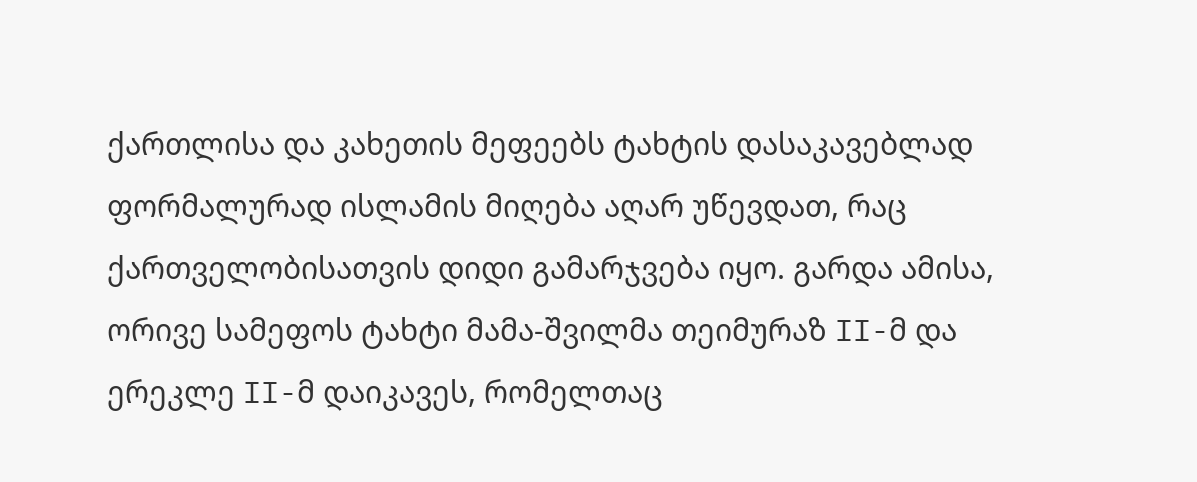ქართლისა და კახეთის მეფეებს ტახტის დასაკავებლად ფორმალურად ისლამის მიღება აღარ უწევდათ, რაც ქართველობისათვის დიდი გამარჯვება იყო. გარდა ამისა, ორივე სამეფოს ტახტი მამა-შვილმა თეიმურაზ II-მ და ერეკლე II-მ დაიკავეს, რომელთაც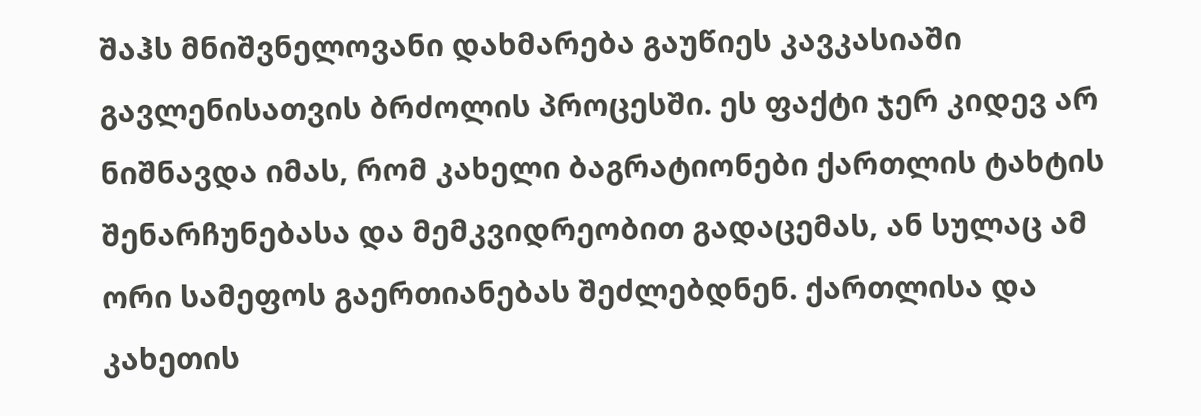შაჰს მნიშვნელოვანი დახმარება გაუწიეს კავკასიაში გავლენისათვის ბრძოლის პროცესში. ეს ფაქტი ჯერ კიდევ არ ნიშნავდა იმას, რომ კახელი ბაგრატიონები ქართლის ტახტის შენარჩუნებასა და მემკვიდრეობით გადაცემას, ან სულაც ამ ორი სამეფოს გაერთიანებას შეძლებდნენ. ქართლისა და კახეთის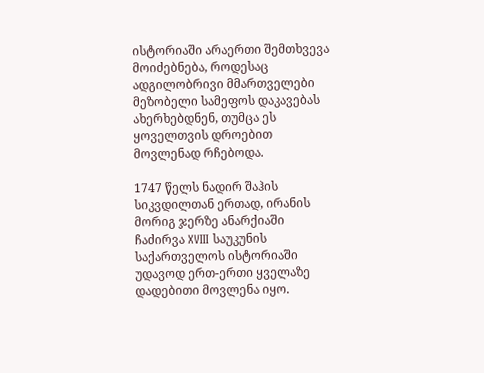ისტორიაში არაერთი შემთხვევა მოიძებნება, როდესაც ადგილობრივი მმართველები მეზობელი სამეფოს დაკავებას ახერხებდნენ, თუმცა ეს ყოველთვის დროებით მოვლენად რჩებოდა.

1747 წელს ნადირ შაჰის სიკვდილთან ერთად, ირანის მორიგ ჯერზე ანარქიაში ჩაძირვა XVIII საუკუნის საქართველოს ისტორიაში უდავოდ ერთ-ერთი ყველაზე დადებითი მოვლენა იყო.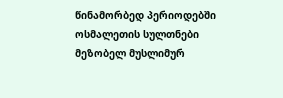წინამორბედ პერიოდებში ოსმალეთის სულთნები მეზობელ მუსლიმურ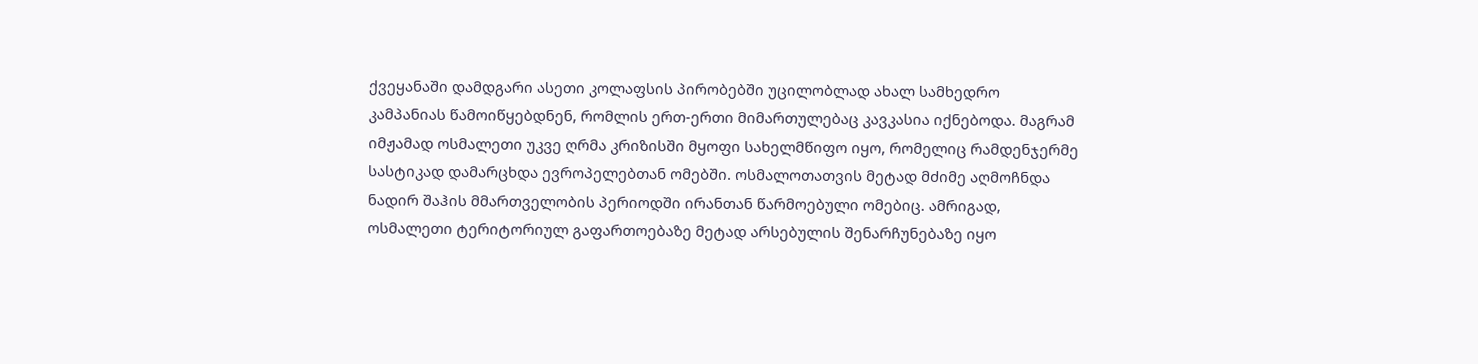ქვეყანაში დამდგარი ასეთი კოლაფსის პირობებში უცილობლად ახალ სამხედრო კამპანიას წამოიწყებდნენ, რომლის ერთ-ერთი მიმართულებაც კავკასია იქნებოდა. მაგრამ იმჟამად ოსმალეთი უკვე ღრმა კრიზისში მყოფი სახელმწიფო იყო, რომელიც რამდენჯერმე სასტიკად დამარცხდა ევროპელებთან ომებში. ოსმალოთათვის მეტად მძიმე აღმოჩნდა ნადირ შაჰის მმართველობის პერიოდში ირანთან წარმოებული ომებიც. ამრიგად, ოსმალეთი ტერიტორიულ გაფართოებაზე მეტად არსებულის შენარჩუნებაზე იყო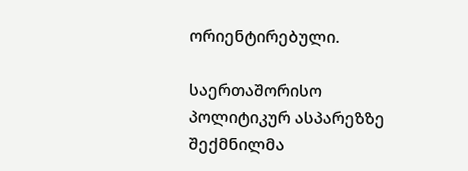ორიენტირებული.

საერთაშორისო პოლიტიკურ ასპარეზზე შექმნილმა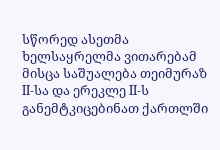სწორედ ასეთმა ხელსაყრელმა ვითარებამ მისცა საშუალება თეიმურაზ II-სა და ერეკლე II-ს განემტკიცებინათ ქართლში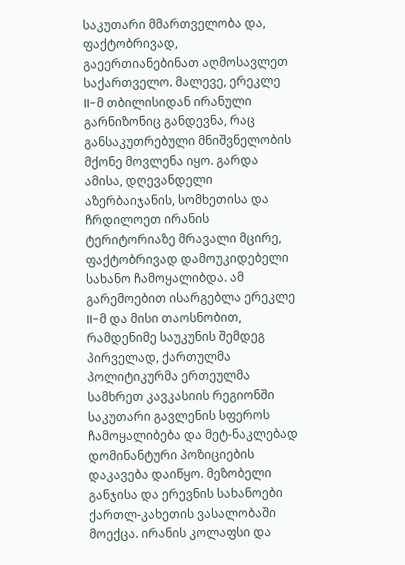საკუთარი მმართველობა და, ფაქტობრივად, გაეერთიანებინათ აღმოსავლეთ საქართველო. მალევე, ერეკლე II-მ თბილისიდან ირანული გარნიზონიც განდევნა, რაც განსაკუთრებული მნიშვნელობის მქონე მოვლენა იყო. გარდა ამისა, დღევანდელი აზერბაიჯანის, სომხეთისა და ჩრდილოეთ ირანის ტერიტორიაზე მრავალი მცირე, ფაქტობრივად დამოუკიდებელი სახანო ჩამოყალიბდა. ამ გარემოებით ისარგებლა ერეკლე II-მ და მისი თაოსნობით, რამდენიმე საუკუნის შემდეგ პირველად, ქართულმა პოლიტიკურმა ერთეულმა სამხრეთ კავკასიის რეგიონში საკუთარი გავლენის სფეროს ჩამოყალიბება და მეტ-ნაკლებად დომინანტური პოზიციების დაკავება დაიწყო. მეზობელი განჯისა და ერევნის სახანოები ქართლ-კახეთის ვასალობაში მოექცა. ირანის კოლაფსი და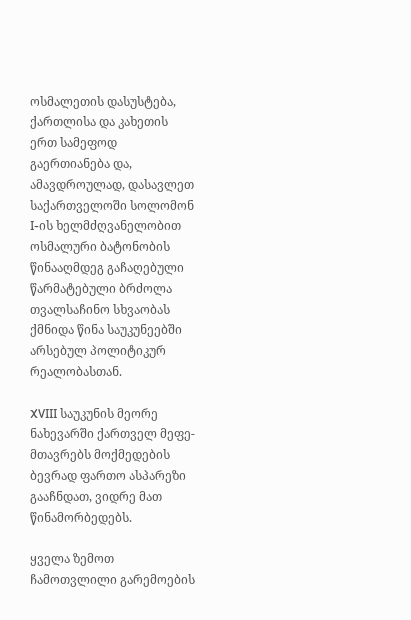ოსმალეთის დასუსტება, ქართლისა და კახეთის ერთ სამეფოდ გაერთიანება და, ამავდროულად, დასავლეთ საქართველოში სოლომონ I-ის ხელმძღვანელობით ოსმალური ბატონობის წინააღმდეგ გაჩაღებული წარმატებული ბრძოლა თვალსაჩინო სხვაობას ქმნიდა წინა საუკუნეებში არსებულ პოლიტიკურ რეალობასთან.

XVIII საუკუნის მეორე ნახევარში ქართველ მეფე-მთავრებს მოქმედების ბევრად ფართო ასპარეზი გააჩნდათ, ვიდრე მათ წინამორბედებს.

ყველა ზემოთ ჩამოთვლილი გარემოების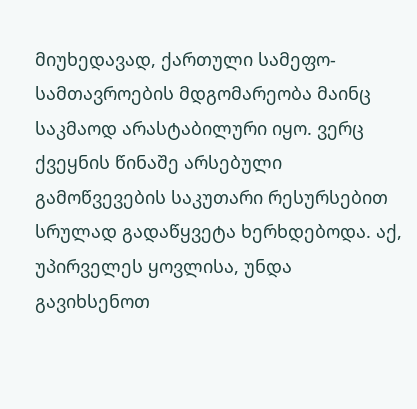მიუხედავად, ქართული სამეფო-სამთავროების მდგომარეობა მაინც საკმაოდ არასტაბილური იყო. ვერც ქვეყნის წინაშე არსებული გამოწვევების საკუთარი რესურსებით სრულად გადაწყვეტა ხერხდებოდა. აქ, უპირველეს ყოვლისა, უნდა გავიხსენოთ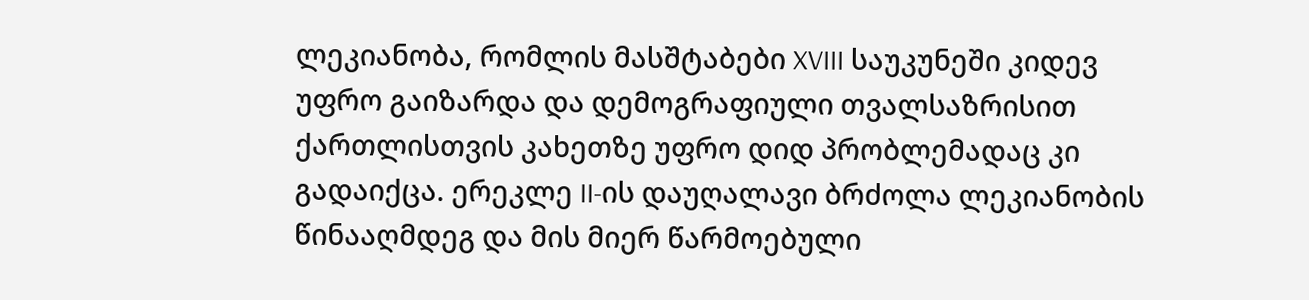ლეკიანობა, რომლის მასშტაბები XVIII საუკუნეში კიდევ უფრო გაიზარდა და დემოგრაფიული თვალსაზრისით ქართლისთვის კახეთზე უფრო დიდ პრობლემადაც კი გადაიქცა. ერეკლე II-ის დაუღალავი ბრძოლა ლეკიანობის წინააღმდეგ და მის მიერ წარმოებული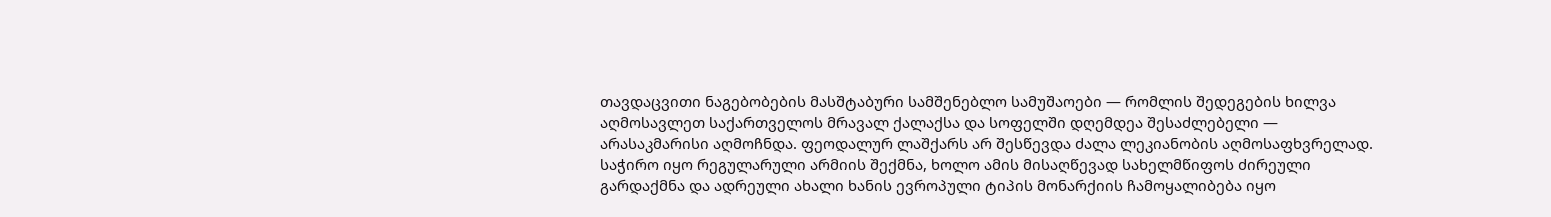თავდაცვითი ნაგებობების მასშტაბური სამშენებლო სამუშაოები — რომლის შედეგების ხილვა აღმოსავლეთ საქართველოს მრავალ ქალაქსა და სოფელში დღემდეა შესაძლებელი — არასაკმარისი აღმოჩნდა. ფეოდალურ ლაშქარს არ შესწევდა ძალა ლეკიანობის აღმოსაფხვრელად. საჭირო იყო რეგულარული არმიის შექმნა, ხოლო ამის მისაღწევად სახელმწიფოს ძირეული გარდაქმნა და ადრეული ახალი ხანის ევროპული ტიპის მონარქიის ჩამოყალიბება იყო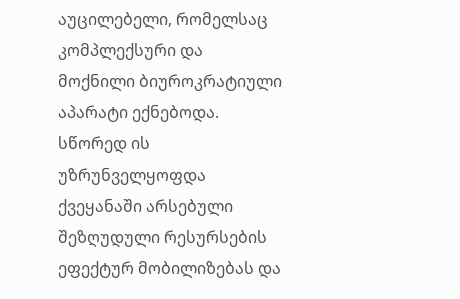აუცილებელი, რომელსაც კომპლექსური და მოქნილი ბიუროკრატიული აპარატი ექნებოდა. სწორედ ის უზრუნველყოფდა ქვეყანაში არსებული შეზღუდული რესურსების ეფექტურ მობილიზებას და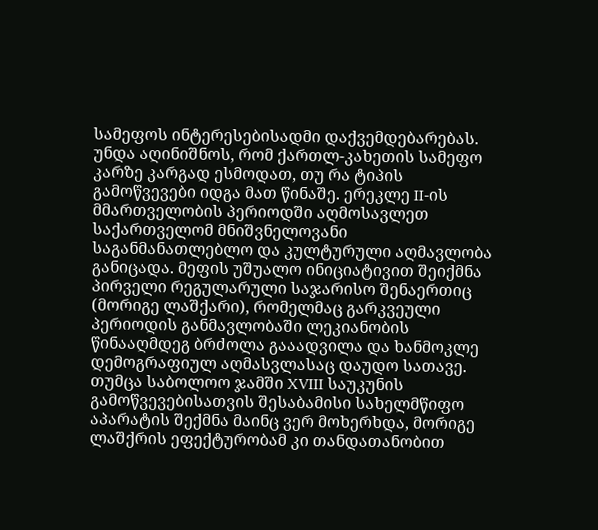სამეფოს ინტერესებისადმი დაქვემდებარებას. უნდა აღინიშნოს, რომ ქართლ-კახეთის სამეფო კარზე კარგად ესმოდათ, თუ რა ტიპის გამოწვევები იდგა მათ წინაშე. ერეკლე II-ის მმართველობის პერიოდში აღმოსავლეთ საქართველომ მნიშვნელოვანი საგანმანათლებლო და კულტურული აღმავლობა განიცადა. მეფის უშუალო ინიციატივით შეიქმნა პირველი რეგულარული საჯარისო შენაერთიც (მორიგე ლაშქარი), რომელმაც გარკვეული პერიოდის განმავლობაში ლეკიანობის წინააღმდეგ ბრძოლა გააადვილა და ხანმოკლე დემოგრაფიულ აღმასვლასაც დაუდო სათავე. თუმცა საბოლოო ჯამში XVIII საუკუნის გამოწვევებისათვის შესაბამისი სახელმწიფო აპარატის შექმნა მაინც ვერ მოხერხდა, მორიგე ლაშქრის ეფექტურობამ კი თანდათანობით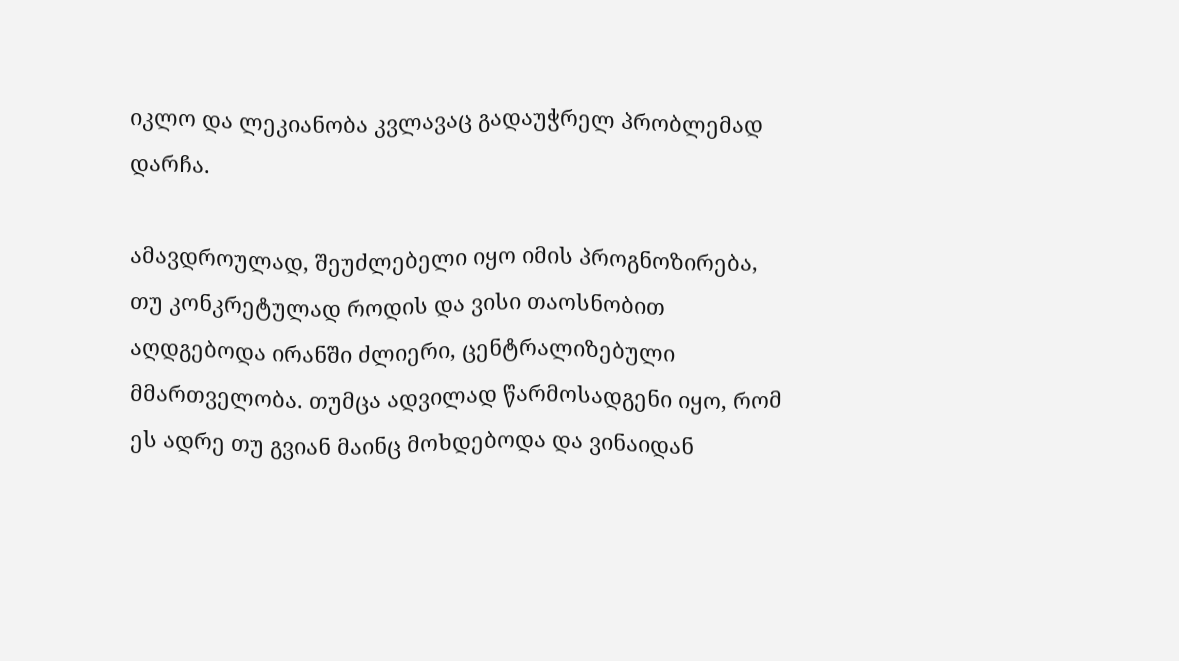იკლო და ლეკიანობა კვლავაც გადაუჭრელ პრობლემად დარჩა.

ამავდროულად, შეუძლებელი იყო იმის პროგნოზირება, თუ კონკრეტულად როდის და ვისი თაოსნობით აღდგებოდა ირანში ძლიერი, ცენტრალიზებული მმართველობა. თუმცა ადვილად წარმოსადგენი იყო, რომ ეს ადრე თუ გვიან მაინც მოხდებოდა და ვინაიდან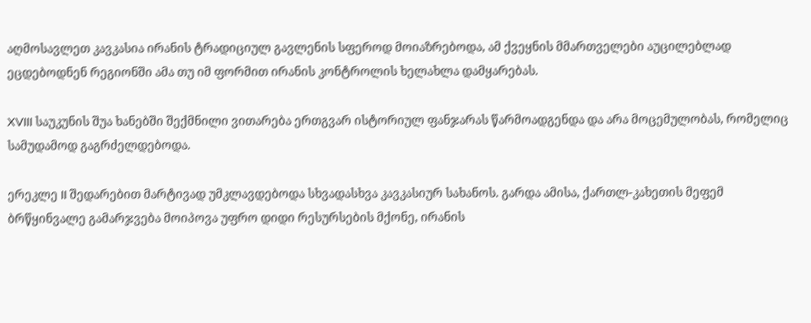აღმოსავლეთ კავკასია ირანის ტრადიციულ გავლენის სფეროდ მოიაზრებოდა, ამ ქვეყნის მმართველები აუცილებლად ეცდებოდნენ რეგიონში ამა თუ იმ ფორმით ირანის კონტროლის ხელახლა დამყარებას.

XVIII საუკუნის შუა ხანებში შექმნილი ვითარება ერთგვარ ისტორიულ ფანჯარას წარმოადგენდა და არა მოცემულობას, რომელიც სამუდამოდ გაგრძელდებოდა.

ერეკლე II შედარებით მარტივად უმკლავდებოდა სხვადასხვა კავკასიურ სახანოს. გარდა ამისა, ქართლ-კახეთის მეფემ ბრწყინვალე გამარჯვება მოიპოვა უფრო დიდი რესურსების მქონე, ირანის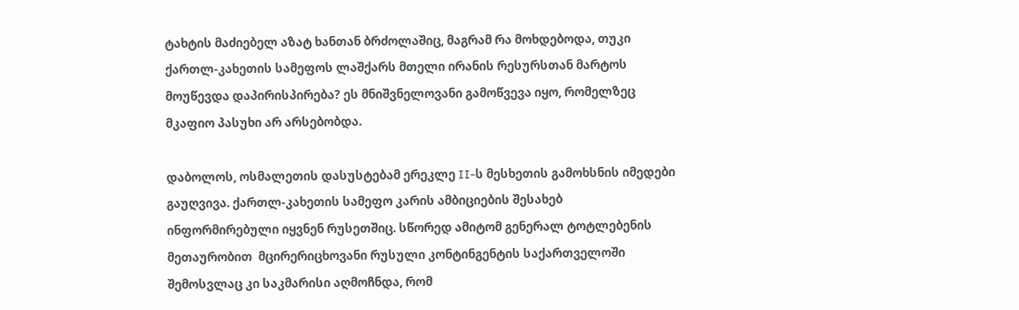ტახტის მაძიებელ აზატ ხანთან ბრძოლაშიც, მაგრამ რა მოხდებოდა, თუკი ქართლ-კახეთის სამეფოს ლაშქარს მთელი ირანის რესურსთან მარტოს მოუწევდა დაპირისპირება? ეს მნიშვნელოვანი გამოწვევა იყო, რომელზეც მკაფიო პასუხი არ არსებობდა.

დაბოლოს, ოსმალეთის დასუსტებამ ერეკლე II-ს მესხეთის გამოხსნის იმედები გაუღვივა. ქართლ-კახეთის სამეფო კარის ამბიციების შესახებ ინფორმირებული იყვნენ რუსეთშიც. სწორედ ამიტომ გენერალ ტოტლებენის მეთაურობით  მცირერიცხოვანი რუსული კონტინგენტის საქართველოში შემოსვლაც კი საკმარისი აღმოჩნდა, რომ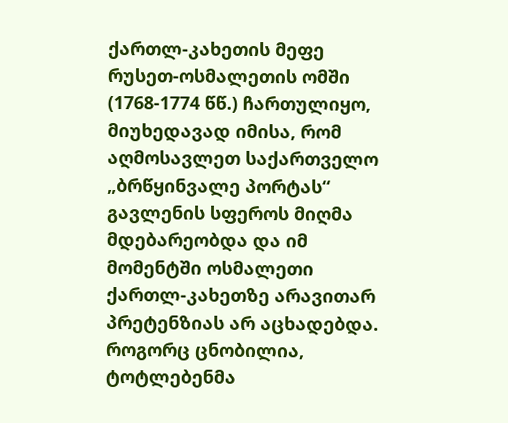ქართლ-კახეთის მეფე რუსეთ-ოსმალეთის ომში (1768-1774 წწ.) ჩართულიყო, მიუხედავად იმისა, რომ აღმოსავლეთ საქართველო „ბრწყინვალე პორტას“ გავლენის სფეროს მიღმა მდებარეობდა და იმ მომენტში ოსმალეთი ქართლ-კახეთზე არავითარ პრეტენზიას არ აცხადებდა. როგორც ცნობილია, ტოტლებენმა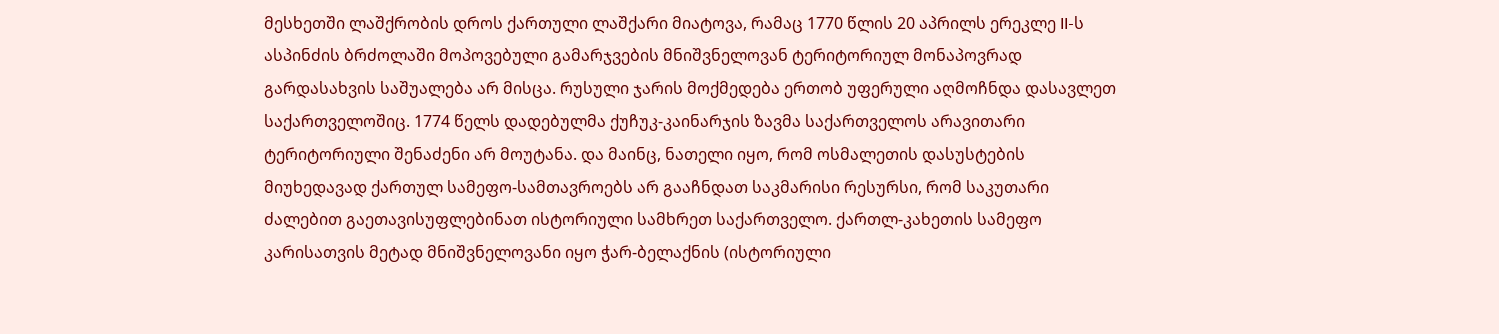მესხეთში ლაშქრობის დროს ქართული ლაშქარი მიატოვა, რამაც 1770 წლის 20 აპრილს ერეკლე II-ს ასპინძის ბრძოლაში მოპოვებული გამარჯვების მნიშვნელოვან ტერიტორიულ მონაპოვრად გარდასახვის საშუალება არ მისცა. რუსული ჯარის მოქმედება ერთობ უფერული აღმოჩნდა დასავლეთ საქართველოშიც. 1774 წელს დადებულმა ქუჩუკ-კაინარჯის ზავმა საქართველოს არავითარი ტერიტორიული შენაძენი არ მოუტანა. და მაინც, ნათელი იყო, რომ ოსმალეთის დასუსტების მიუხედავად ქართულ სამეფო-სამთავროებს არ გააჩნდათ საკმარისი რესურსი, რომ საკუთარი ძალებით გაეთავისუფლებინათ ისტორიული სამხრეთ საქართველო. ქართლ-კახეთის სამეფო კარისათვის მეტად მნიშვნელოვანი იყო ჭარ-ბელაქნის (ისტორიული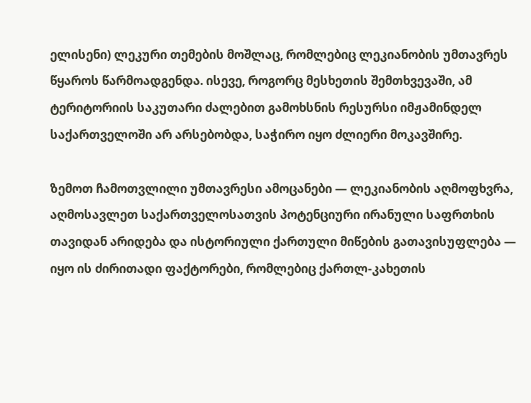ელისენი) ლეკური თემების მოშლაც, რომლებიც ლეკიანობის უმთავრეს წყაროს წარმოადგენდა. ისევე, როგორც მესხეთის შემთხვევაში, ამ ტერიტორიის საკუთარი ძალებით გამოხსნის რესურსი იმჟამინდელ საქართველოში არ არსებობდა, საჭირო იყო ძლიერი მოკავშირე.

ზემოთ ჩამოთვლილი უმთავრესი ამოცანები — ლეკიანობის აღმოფხვრა, აღმოსავლეთ საქართველოსათვის პოტენციური ირანული საფრთხის თავიდან არიდება და ისტორიული ქართული მიწების გათავისუფლება — იყო ის ძირითადი ფაქტორები, რომლებიც ქართლ-კახეთის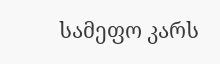სამეფო კარს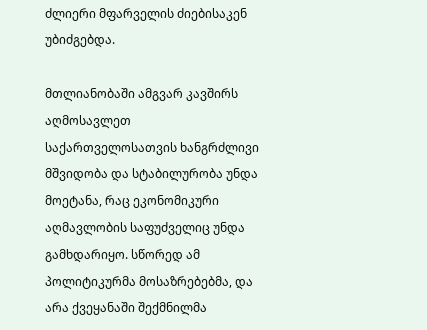ძლიერი მფარველის ძიებისაკენ უბიძგებდა.

მთლიანობაში ამგვარ კავშირს აღმოსავლეთ საქართველოსათვის ხანგრძლივი მშვიდობა და სტაბილურობა უნდა მოეტანა, რაც ეკონომიკური აღმავლობის საფუძველიც უნდა გამხდარიყო. სწორედ ამ პოლიტიკურმა მოსაზრებებმა, და არა ქვეყანაში შექმნილმა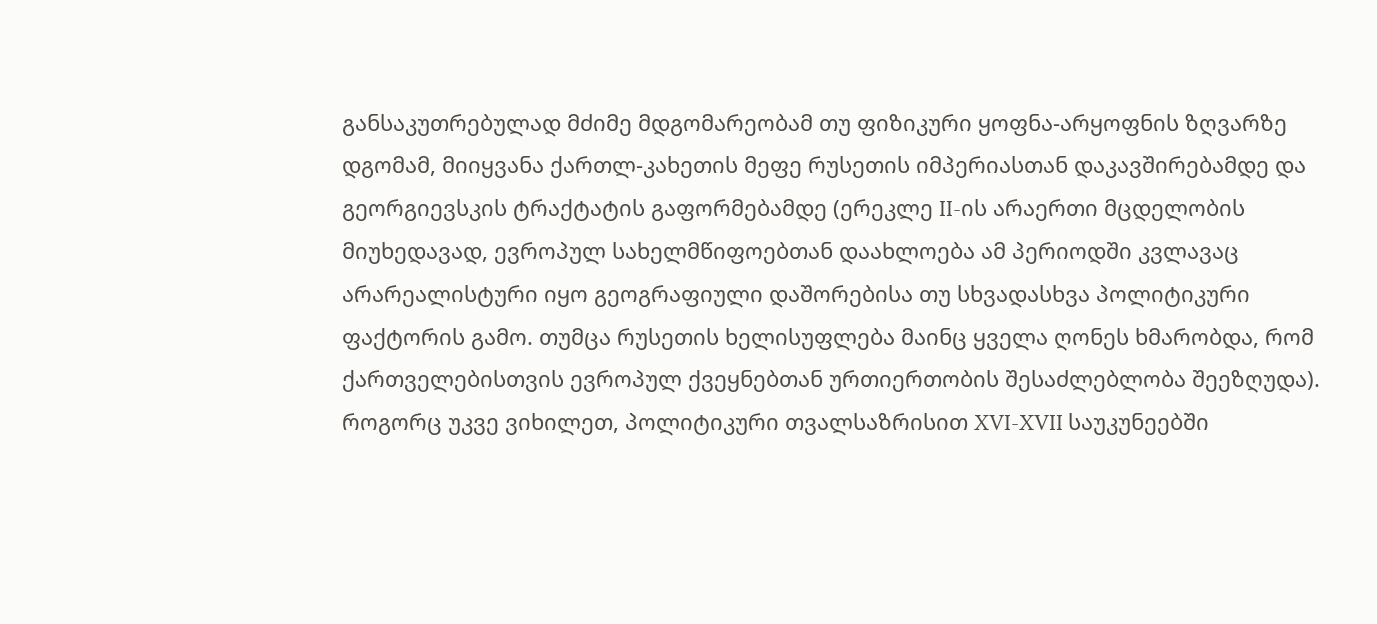განსაკუთრებულად მძიმე მდგომარეობამ თუ ფიზიკური ყოფნა-არყოფნის ზღვარზე დგომამ, მიიყვანა ქართლ-კახეთის მეფე რუსეთის იმპერიასთან დაკავშირებამდე და გეორგიევსკის ტრაქტატის გაფორმებამდე (ერეკლე II-ის არაერთი მცდელობის მიუხედავად, ევროპულ სახელმწიფოებთან დაახლოება ამ პერიოდში კვლავაც არარეალისტური იყო გეოგრაფიული დაშორებისა თუ სხვადასხვა პოლიტიკური ფაქტორის გამო. თუმცა რუსეთის ხელისუფლება მაინც ყველა ღონეს ხმარობდა, რომ ქართველებისთვის ევროპულ ქვეყნებთან ურთიერთობის შესაძლებლობა შეეზღუდა). როგორც უკვე ვიხილეთ, პოლიტიკური თვალსაზრისით XVI-XVII საუკუნეებში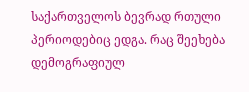საქართველოს ბევრად რთული პერიოდებიც ედგა. რაც შეეხება დემოგრაფიულ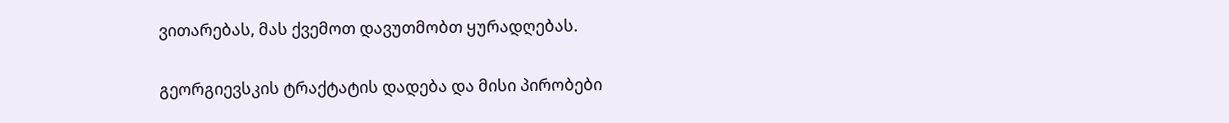ვითარებას, მას ქვემოთ დავუთმობთ ყურადღებას.

გეორგიევსკის ტრაქტატის დადება და მისი პირობები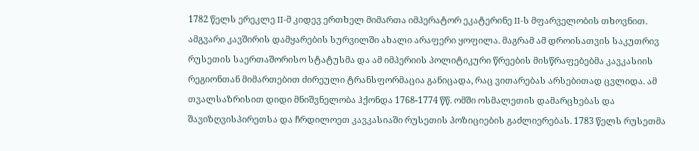1782 წელს ერეკლე II-მ კიდევ ერთხელ მიმართა იმპერატორ ეკატერინე II-ს მფარველობის თხოვნით. ამგვარი კავშირის დამყარების სურვილში ახალი არაფერი ყოფილა. მაგრამ ამ დროისათვის საკუთრივ რუსეთის საერთაშორისო სტატუსმა და ამ იმპერიის პოლიტიკური წრეების მისწრაფებებმა კავკასიის რეგიონთან მიმართებით ძირეული ტრანსფორმაცია განიცადა, რაც ვითარებას არსებითად ცვლიდა. ამ თვალსაზრისით დიდი მნიშვნელობა ჰქონდა 1768-1774 წწ. ომში ოსმალეთის დამარცხებას და შავიზღვისპირეთსა და ჩრდილოეთ კავკასიაში რუსეთის პოზიციების გაძლიერებას. 1783 წელს რუსეთმა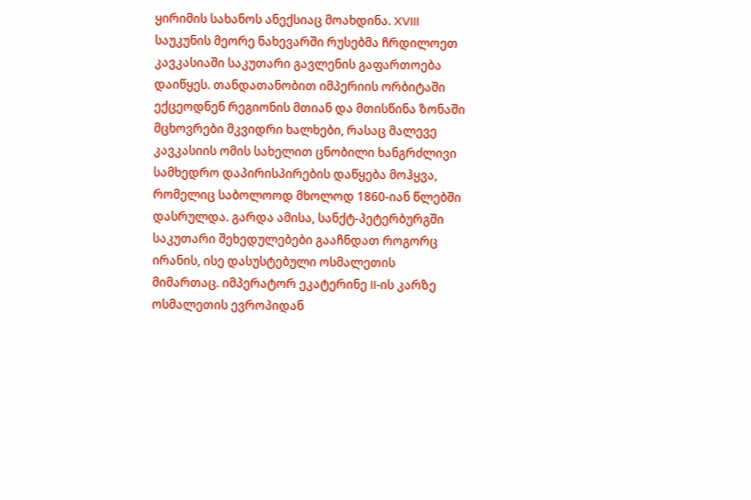ყირიმის სახანოს ანექსიაც მოახდინა. XVIII საუკუნის მეორე ნახევარში რუსებმა ჩრდილოეთ კავკასიაში საკუთარი გავლენის გაფართოება დაიწყეს. თანდათანობით იმპერიის ორბიტაში ექცეოდნენ რეგიონის მთიან და მთისწინა ზონაში მცხოვრები მკვიდრი ხალხები, რასაც მალევე კავკასიის ომის სახელით ცნობილი ხანგრძლივი სამხედრო დაპირისპირების დაწყება მოჰყვა, რომელიც საბოლოოდ მხოლოდ 1860-იან წლებში დასრულდა. გარდა ამისა, სანქტ-პეტერბურგში საკუთარი შეხედულებები გააჩნდათ როგორც ირანის, ისე დასუსტებული ოსმალეთის მიმართაც. იმპერატორ ეკატერინე II-ის კარზე ოსმალეთის ევროპიდან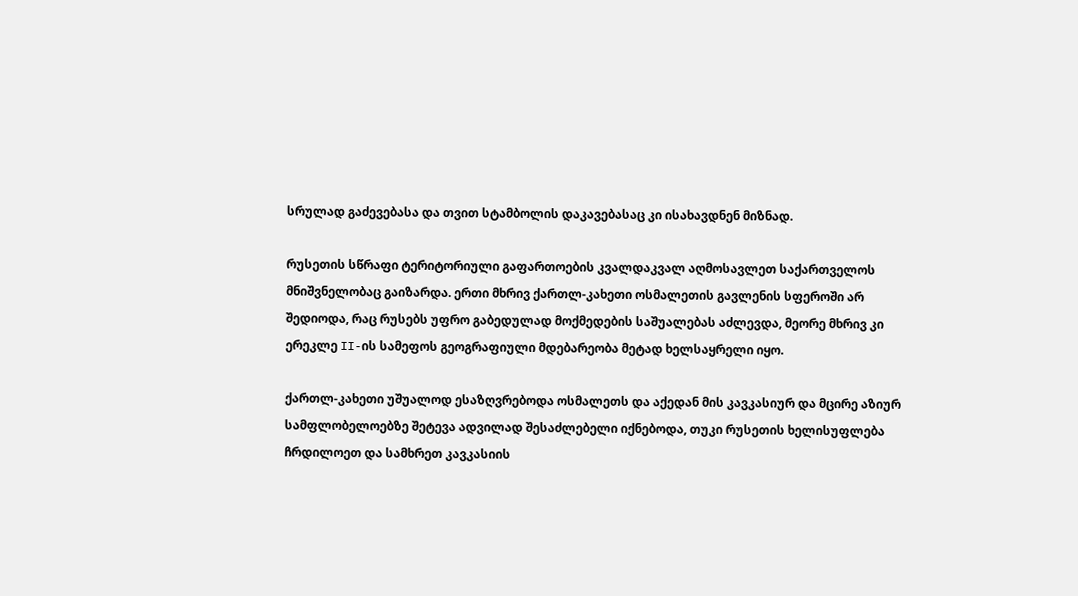სრულად გაძევებასა და თვით სტამბოლის დაკავებასაც კი ისახავდნენ მიზნად.

რუსეთის სწრაფი ტერიტორიული გაფართოების კვალდაკვალ აღმოსავლეთ საქართველოს მნიშვნელობაც გაიზარდა. ერთი მხრივ ქართლ-კახეთი ოსმალეთის გავლენის სფეროში არ შედიოდა, რაც რუსებს უფრო გაბედულად მოქმედების საშუალებას აძლევდა, მეორე მხრივ კი ერეკლე II-ის სამეფოს გეოგრაფიული მდებარეობა მეტად ხელსაყრელი იყო.

ქართლ-კახეთი უშუალოდ ესაზღვრებოდა ოსმალეთს და აქედან მის კავკასიურ და მცირე აზიურ სამფლობელოებზე შეტევა ადვილად შესაძლებელი იქნებოდა, თუკი რუსეთის ხელისუფლება ჩრდილოეთ და სამხრეთ კავკასიის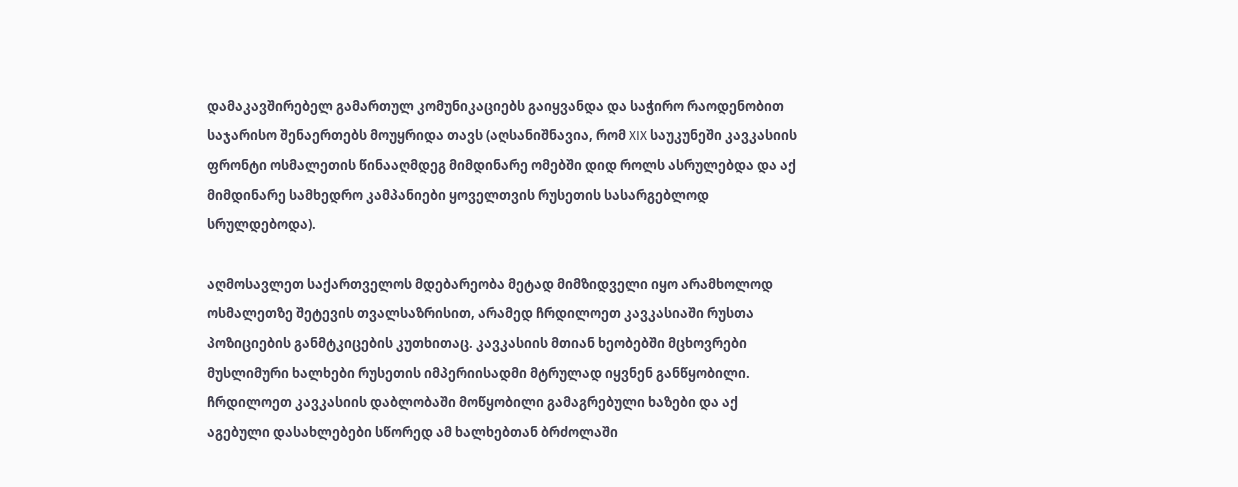დამაკავშირებელ გამართულ კომუნიკაციებს გაიყვანდა და საჭირო რაოდენობით საჯარისო შენაერთებს მოუყრიდა თავს (აღსანიშნავია, რომ XIX საუკუნეში კავკასიის ფრონტი ოსმალეთის წინააღმდეგ მიმდინარე ომებში დიდ როლს ასრულებდა და აქ მიმდინარე სამხედრო კამპანიები ყოველთვის რუსეთის სასარგებლოდ სრულდებოდა).

აღმოსავლეთ საქართველოს მდებარეობა მეტად მიმზიდველი იყო არამხოლოდ ოსმალეთზე შეტევის თვალსაზრისით, არამედ ჩრდილოეთ კავკასიაში რუსთა პოზიციების განმტკიცების კუთხითაც. კავკასიის მთიან ხეობებში მცხოვრები მუსლიმური ხალხები რუსეთის იმპერიისადმი მტრულად იყვნენ განწყობილი. ჩრდილოეთ კავკასიის დაბლობაში მოწყობილი გამაგრებული ხაზები და აქ აგებული დასახლებები სწორედ ამ ხალხებთან ბრძოლაში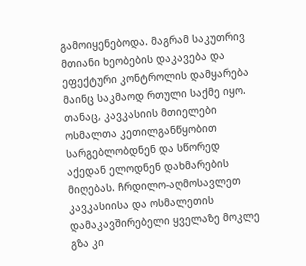გამოიყენებოდა. მაგრამ საკუთრივ მთიანი ხეობების დაკავება და ეფექტური კონტროლის დამყარება მაინც საკმაოდ რთული საქმე იყო. თანაც, კავკასიის მთიელები ოსმალთა კეთილგანწყობით სარგებლობდნენ და სწორედ აქედან ელოდნენ დახმარების მიღებას. ჩრდილო-აღმოსავლეთ კავკასიისა და ოსმალეთის დამაკავშირებელი ყველაზე მოკლე გზა კი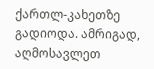ქართლ-კახეთზე გადიოდა. ამრიგად, აღმოსავლეთ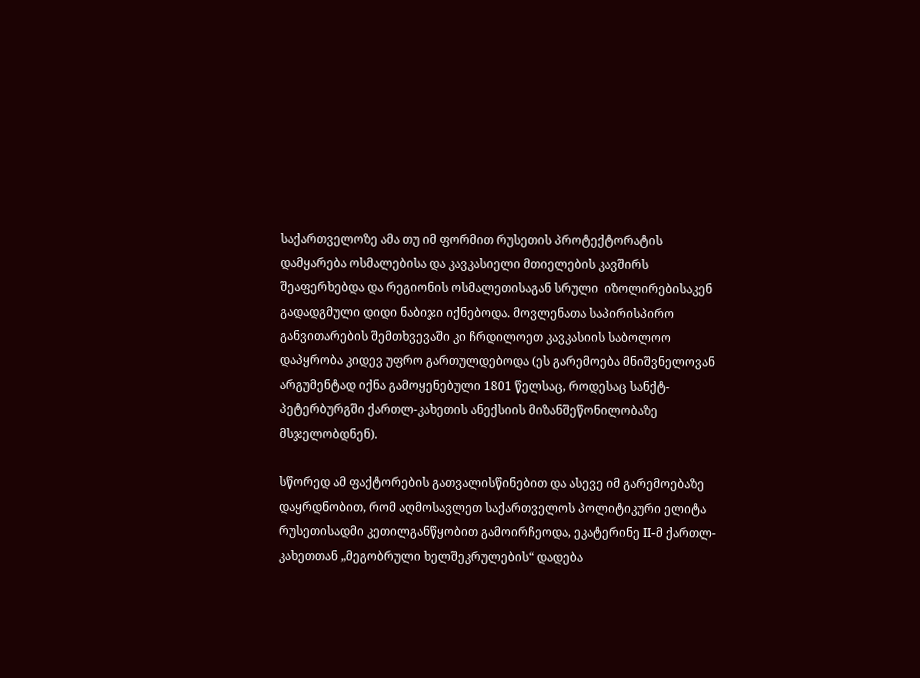საქართველოზე ამა თუ იმ ფორმით რუსეთის პროტექტორატის დამყარება ოსმალებისა და კავკასიელი მთიელების კავშირს შეაფერხებდა და რეგიონის ოსმალეთისაგან სრული  იზოლირებისაკენ გადადგმული დიდი ნაბიჯი იქნებოდა. მოვლენათა საპირისპირო განვითარების შემთხვევაში კი ჩრდილოეთ კავკასიის საბოლოო დაპყრობა კიდევ უფრო გართულდებოდა (ეს გარემოება მნიშვნელოვან არგუმენტად იქნა გამოყენებული 1801 წელსაც, როდესაც სანქტ-პეტერბურგში ქართლ-კახეთის ანექსიის მიზანშეწონილობაზე მსჯელობდნენ).

სწორედ ამ ფაქტორების გათვალისწინებით და ასევე იმ გარემოებაზე დაყრდნობით, რომ აღმოსავლეთ საქართველოს პოლიტიკური ელიტა რუსეთისადმი კეთილგანწყობით გამოირჩეოდა, ეკატერინე II-მ ქართლ-კახეთთან „მეგობრული ხელშეკრულების“ დადება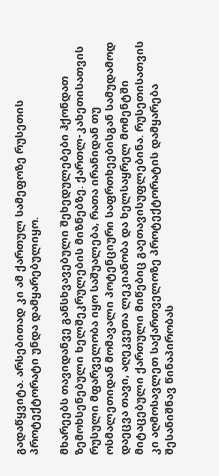გადაწყვიტა. არსებითად კი ამ ქართულ სამეფოზე რუსეთის პროტექტორატი უნდა დამყარებულიყო.

მხარეებს თავიდანვე განსხვავებული შეხედულებები ჰქონდათ ზემოხსენებული ხელშეკრულების მიზნებზე. ქართლ-კახეთისათვის რუსული მფარველობა იყო საშუალება, რათა ირანიდან თუ ოსმალეთიდან მომავალი პოტენციური საფრთხეებისგან სამუდამოდ დაეცვა თავი, აღეკვეთა ლეკიანობა და ხელსაყრელ მომენტში მიტაცებული ქართული მიწებიც გაეთავისუფლებინა. რუსეთისათვის კი აღმოსავლეთ საქართველოზე პროტექტორატის დამყარება შესანიშნავ წინაპირობას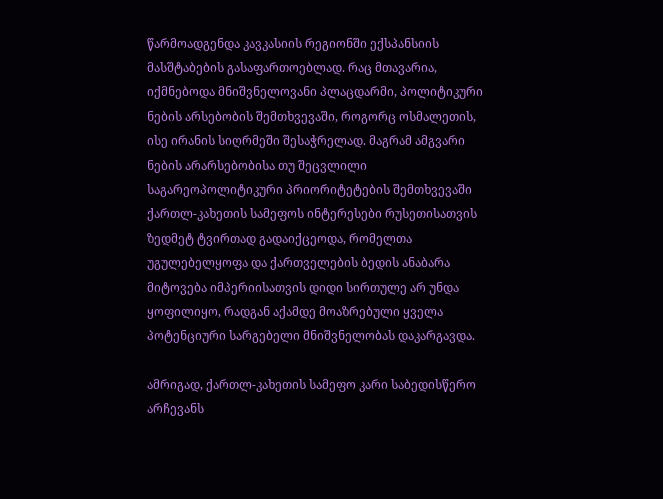წარმოადგენდა კავკასიის რეგიონში ექსპანსიის მასშტაბების გასაფართოებლად. რაც მთავარია, იქმნებოდა მნიშვნელოვანი პლაცდარმი, პოლიტიკური ნების არსებობის შემთხვევაში, როგორც ოსმალეთის, ისე ირანის სიღრმეში შესაჭრელად. მაგრამ ამგვარი ნების არარსებობისა თუ შეცვლილი საგარეოპოლიტიკური პრიორიტეტების შემთხვევაში ქართლ-კახეთის სამეფოს ინტერესები რუსეთისათვის ზედმეტ ტვირთად გადაიქცეოდა, რომელთა უგულებელყოფა და ქართველების ბედის ანაბარა მიტოვება იმპერიისათვის დიდი სირთულე არ უნდა ყოფილიყო, რადგან აქამდე მოაზრებული ყველა პოტენციური სარგებელი მნიშვნელობას დაკარგავდა.

ამრიგად, ქართლ-კახეთის სამეფო კარი საბედისწერო არჩევანს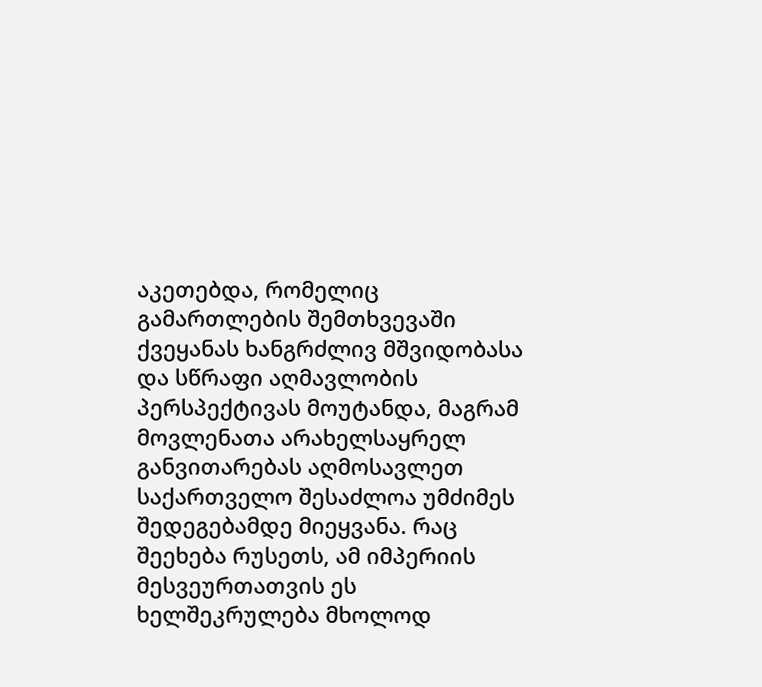აკეთებდა, რომელიც გამართლების შემთხვევაში ქვეყანას ხანგრძლივ მშვიდობასა და სწრაფი აღმავლობის პერსპექტივას მოუტანდა, მაგრამ მოვლენათა არახელსაყრელ განვითარებას აღმოსავლეთ საქართველო შესაძლოა უმძიმეს შედეგებამდე მიეყვანა. რაც შეეხება რუსეთს, ამ იმპერიის მესვეურთათვის ეს ხელშეკრულება მხოლოდ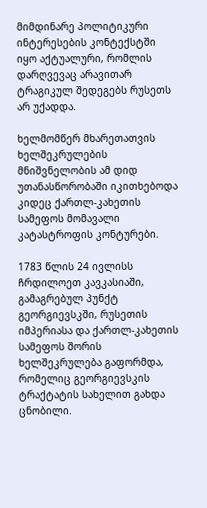მიმდინარე პოლიტიკური ინტერესების კონტექსტში იყო აქტუალური, რომლის დარღვევაც არავითარ ტრაგიკულ შედეგებს რუსეთს არ უქადდა.

ხელმომწერ მხარეთათვის ხელშეკრულების მნიშვნელობის ამ დიდ უთანასწორობაში იკითხებოდა კიდეც ქართლ-კახეთის სამეფოს მომავალი კატასტროფის კონტურები.

1783 წლის 24 ივლისს ჩრდილოეთ კავკასიაში, გამაგრებულ პუნქტ გეორგიევსკში, რუსეთის იმპერიასა და ქართლ-კახეთის სამეფოს შორის ხელშეკრულება გაფორმდა, რომელიც გეორგიევსკის ტრაქტატის სახელით გახდა ცნობილი.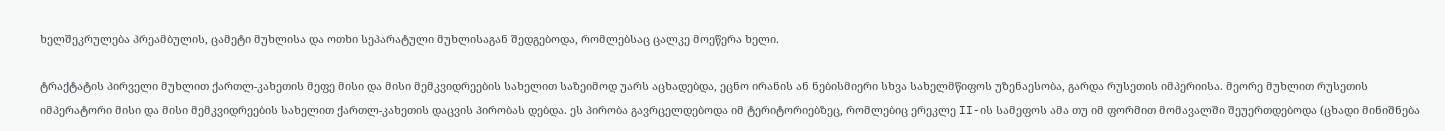ხელშეკრულება პრეამბულის, ცამეტი მუხლისა და ოთხი სეპარატული მუხლისაგან შედგებოდა, რომლებსაც ცალკე მოეწერა ხელი.

ტრაქტატის პირველი მუხლით ქართლ-კახეთის მეფე მისი და მისი მემკვიდრეების სახელით საზეიმოდ უარს აცხადებდა, ეცნო ირანის ან ნებისმიერი სხვა სახელმწიფოს უზენაესობა, გარდა რუსეთის იმპერიისა. მეორე მუხლით რუსეთის იმპერატორი მისი და მისი მემკვიდრეების სახელით ქართლ-კახეთის დაცვის პირობას დებდა. ეს პირობა გავრცელდებოდა იმ ტერიტორიებზეც, რომლებიც ერეკლე II-ის სამეფოს ამა თუ იმ ფორმით მომავალში შეუერთდებოდა (ცხადი მინიშნება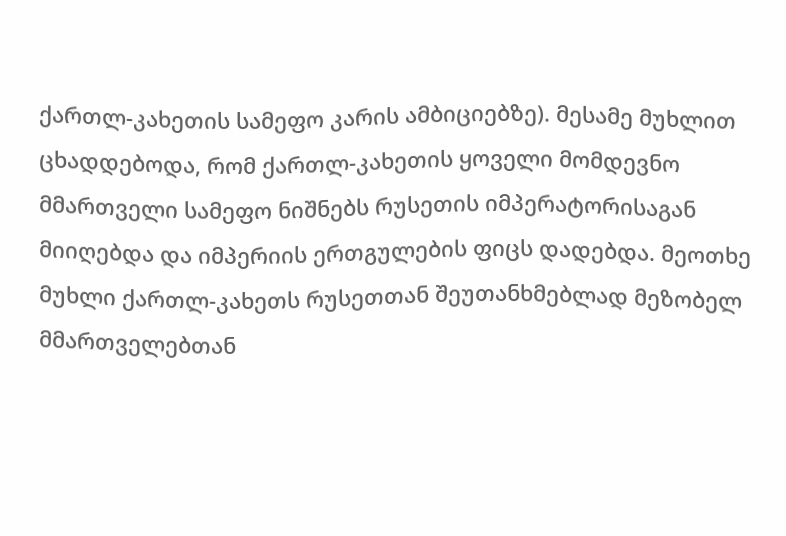ქართლ-კახეთის სამეფო კარის ამბიციებზე). მესამე მუხლით ცხადდებოდა, რომ ქართლ-კახეთის ყოველი მომდევნო მმართველი სამეფო ნიშნებს რუსეთის იმპერატორისაგან მიიღებდა და იმპერიის ერთგულების ფიცს დადებდა. მეოთხე მუხლი ქართლ-კახეთს რუსეთთან შეუთანხმებლად მეზობელ მმართველებთან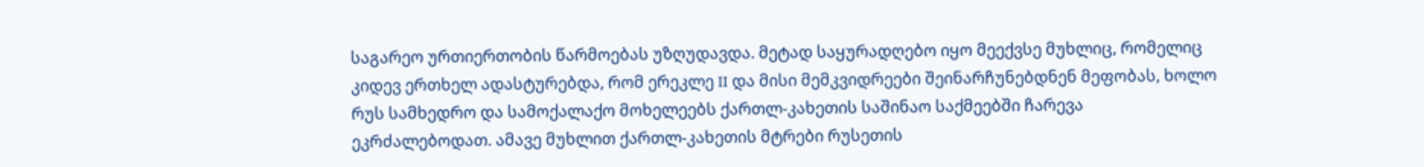საგარეო ურთიერთობის წარმოებას უზღუდავდა. მეტად საყურადღებო იყო მეექვსე მუხლიც, რომელიც კიდევ ერთხელ ადასტურებდა, რომ ერეკლე II და მისი მემკვიდრეები შეინარჩუნებდნენ მეფობას, ხოლო რუს სამხედრო და სამოქალაქო მოხელეებს ქართლ-კახეთის საშინაო საქმეებში ჩარევა ეკრძალებოდათ. ამავე მუხლით ქართლ-კახეთის მტრები რუსეთის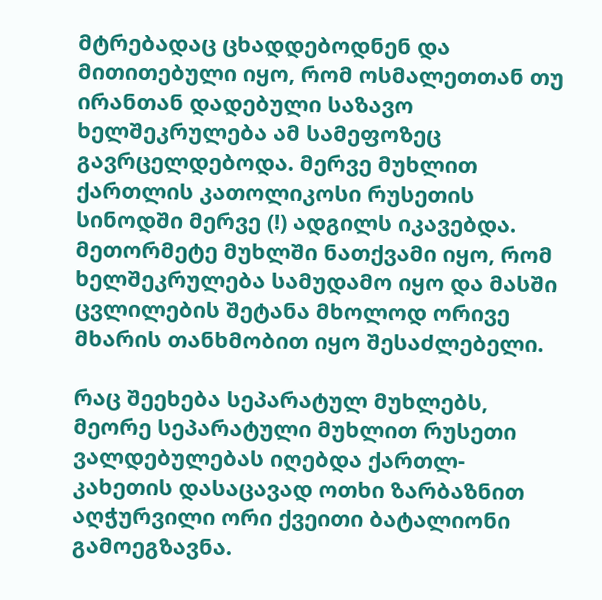მტრებადაც ცხადდებოდნენ და მითითებული იყო, რომ ოსმალეთთან თუ ირანთან დადებული საზავო ხელშეკრულება ამ სამეფოზეც გავრცელდებოდა. მერვე მუხლით ქართლის კათოლიკოსი რუსეთის სინოდში მერვე (!) ადგილს იკავებდა. მეთორმეტე მუხლში ნათქვამი იყო, რომ ხელშეკრულება სამუდამო იყო და მასში ცვლილების შეტანა მხოლოდ ორივე მხარის თანხმობით იყო შესაძლებელი.

რაც შეეხება სეპარატულ მუხლებს, მეორე სეპარატული მუხლით რუსეთი ვალდებულებას იღებდა ქართლ-კახეთის დასაცავად ოთხი ზარბაზნით აღჭურვილი ორი ქვეითი ბატალიონი გამოეგზავნა.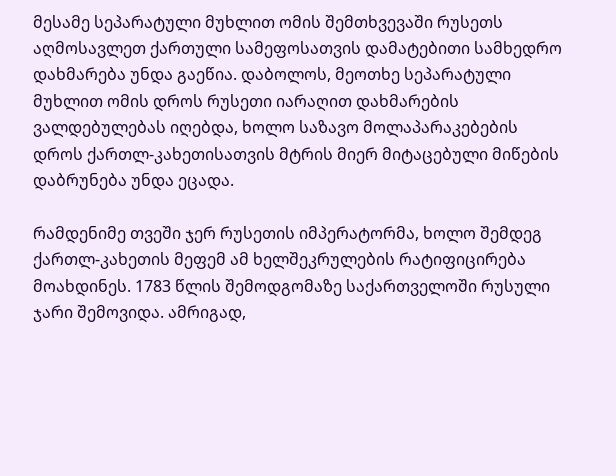მესამე სეპარატული მუხლით ომის შემთხვევაში რუსეთს აღმოსავლეთ ქართული სამეფოსათვის დამატებითი სამხედრო დახმარება უნდა გაეწია. დაბოლოს, მეოთხე სეპარატული მუხლით ომის დროს რუსეთი იარაღით დახმარების ვალდებულებას იღებდა, ხოლო საზავო მოლაპარაკებების დროს ქართლ-კახეთისათვის მტრის მიერ მიტაცებული მიწების დაბრუნება უნდა ეცადა.

რამდენიმე თვეში ჯერ რუსეთის იმპერატორმა, ხოლო შემდეგ ქართლ-კახეთის მეფემ ამ ხელშეკრულების რატიფიცირება მოახდინეს. 1783 წლის შემოდგომაზე საქართველოში რუსული ჯარი შემოვიდა. ამრიგად,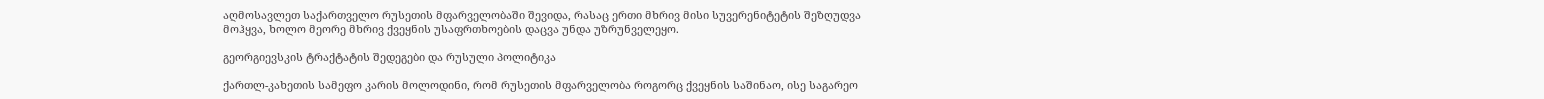აღმოსავლეთ საქართველო რუსეთის მფარველობაში შევიდა, რასაც ერთი მხრივ მისი სუვერენიტეტის შეზღუდვა მოჰყვა, ხოლო მეორე მხრივ ქვეყნის უსაფრთხოების დაცვა უნდა უზრუნველეყო.

გეორგიევსკის ტრაქტატის შედეგები და რუსული პოლიტიკა

ქართლ-კახეთის სამეფო კარის მოლოდინი, რომ რუსეთის მფარველობა როგორც ქვეყნის საშინაო, ისე საგარეო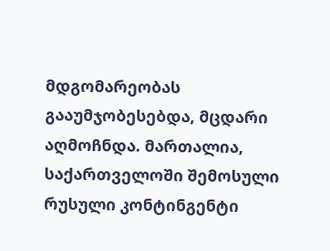მდგომარეობას გააუმჯობესებდა, მცდარი აღმოჩნდა. მართალია, საქართველოში შემოსული რუსული კონტინგენტი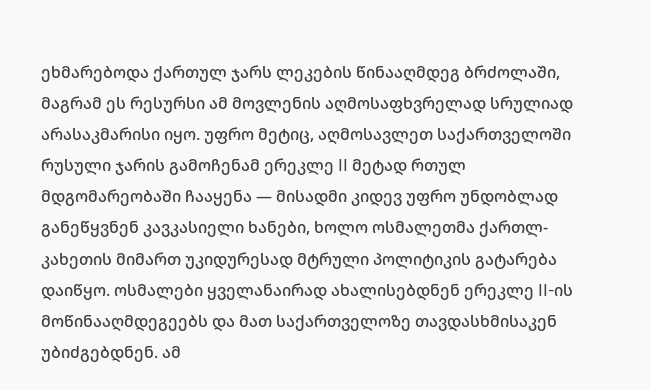ეხმარებოდა ქართულ ჯარს ლეკების წინააღმდეგ ბრძოლაში, მაგრამ ეს რესურსი ამ მოვლენის აღმოსაფხვრელად სრულიად არასაკმარისი იყო. უფრო მეტიც, აღმოსავლეთ საქართველოში რუსული ჯარის გამოჩენამ ერეკლე II მეტად რთულ მდგომარეობაში ჩააყენა — მისადმი კიდევ უფრო უნდობლად განეწყვნენ კავკასიელი ხანები, ხოლო ოსმალეთმა ქართლ-კახეთის მიმართ უკიდურესად მტრული პოლიტიკის გატარება დაიწყო. ოსმალები ყველანაირად ახალისებდნენ ერეკლე II-ის მოწინააღმდეგეებს და მათ საქართველოზე თავდასხმისაკენ უბიძგებდნენ. ამ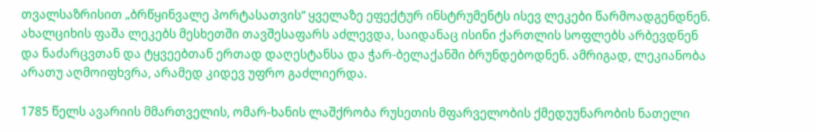თვალსაზრისით „ბრწყინვალე პორტასათვის“ ყველაზე ეფექტურ ინსტრუმენტს ისევ ლეკები წარმოადგენდნენ. ახალციხის ფაშა ლეკებს მესხეთში თავშესაფარს აძლევდა, საიდანაც ისინი ქართლის სოფლებს არბევდნენ და ნაძარცვთან და ტყვეებთან ერთად დაღესტანსა და ჭარ-ბელაქანში ბრუნდებოდნენ. ამრიგად, ლეკიანობა არათუ აღმოიფხვრა, არამედ კიდევ უფრო გაძლიერდა.

1785 წელს ავარიის მმართველის, ომარ-ხანის ლაშქრობა რუსეთის მფარველობის ქმედუუნარობის ნათელი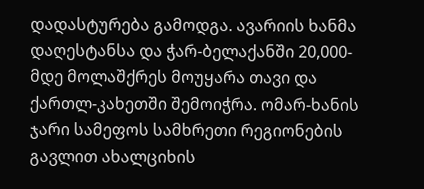დადასტურება გამოდგა. ავარიის ხანმა დაღესტანსა და ჭარ-ბელაქანში 20,000-მდე მოლაშქრეს მოუყარა თავი და ქართლ-კახეთში შემოიჭრა. ომარ-ხანის ჯარი სამეფოს სამხრეთი რეგიონების გავლით ახალციხის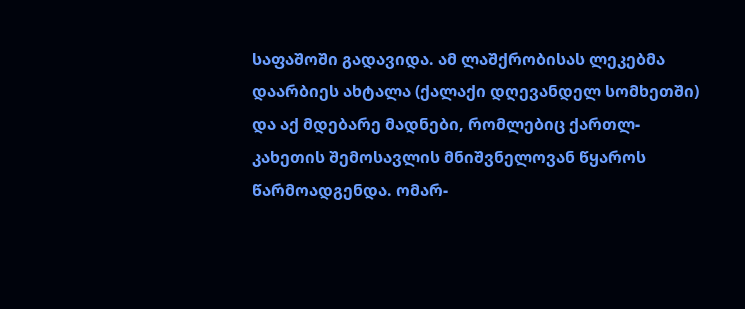საფაშოში გადავიდა. ამ ლაშქრობისას ლეკებმა დაარბიეს ახტალა (ქალაქი დღევანდელ სომხეთში) და აქ მდებარე მადნები, რომლებიც ქართლ-კახეთის შემოსავლის მნიშვნელოვან წყაროს წარმოადგენდა. ომარ-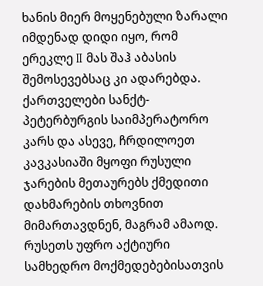ხანის მიერ მოყენებული ზარალი იმდენად დიდი იყო, რომ ერეკლე II მას შაჰ აბასის შემოსევებსაც კი ადარებდა. ქართველები სანქტ-პეტერბურგის საიმპერატორო კარს და ასევე, ჩრდილოეთ კავკასიაში მყოფი რუსული ჯარების მეთაურებს ქმედითი დახმარების თხოვნით მიმართავდნენ, მაგრამ ამაოდ. რუსეთს უფრო აქტიური სამხედრო მოქმედებებისათვის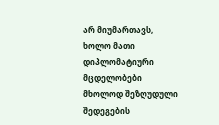არ მიუმართავს, ხოლო მათი დიპლომატიური მცდელობები მხოლოდ შეზღუდული შედეგების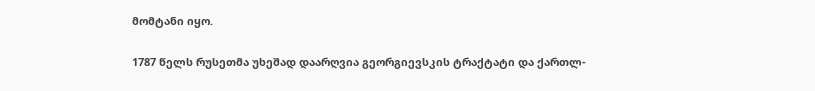მომტანი იყო.

1787 წელს რუსეთმა უხეშად დაარღვია გეორგიევსკის ტრაქტატი და ქართლ-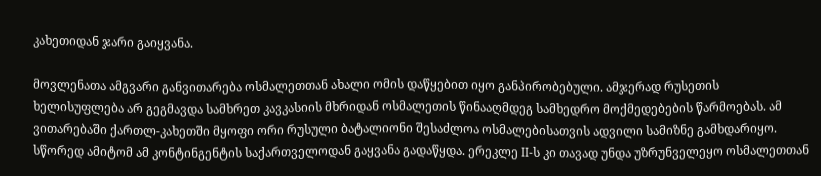კახეთიდან ჯარი გაიყვანა.

მოვლენათა ამგვარი განვითარება ოსმალეთთან ახალი ომის დაწყებით იყო განპირობებული. ამჯერად რუსეთის ხელისუფლება არ გეგმავდა სამხრეთ კავკასიის მხრიდან ოსმალეთის წინააღმდეგ სამხედრო მოქმედებების წარმოებას. ამ ვითარებაში ქართლ-კახეთში მყოფი ორი რუსული ბატალიონი შესაძლოა ოსმალებისათვის ადვილი სამიზნე გამხდარიყო. სწორედ ამიტომ ამ კონტინგენტის საქართველოდან გაყვანა გადაწყდა. ერეკლე II-ს კი თავად უნდა უზრუნველეყო ოსმალეთთან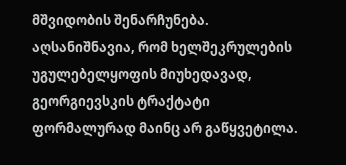მშვიდობის შენარჩუნება. აღსანიშნავია, რომ ხელშეკრულების უგულებელყოფის მიუხედავად, გეორგიევსკის ტრაქტატი ფორმალურად მაინც არ გაწყვეტილა.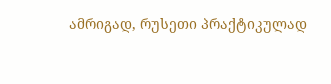ამრიგად, რუსეთი პრაქტიკულად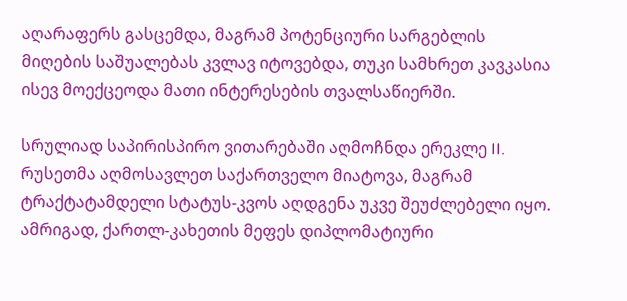აღარაფერს გასცემდა, მაგრამ პოტენციური სარგებლის მიღების საშუალებას კვლავ იტოვებდა, თუკი სამხრეთ კავკასია ისევ მოექცეოდა მათი ინტერესების თვალსაწიერში.

სრულიად საპირისპირო ვითარებაში აღმოჩნდა ერეკლე II. რუსეთმა აღმოსავლეთ საქართველო მიატოვა, მაგრამ ტრაქტატამდელი სტატუს-კვოს აღდგენა უკვე შეუძლებელი იყო. ამრიგად, ქართლ-კახეთის მეფეს დიპლომატიური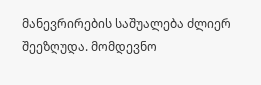მანევრირების საშუალება ძლიერ შეეზღუდა. მომდევნო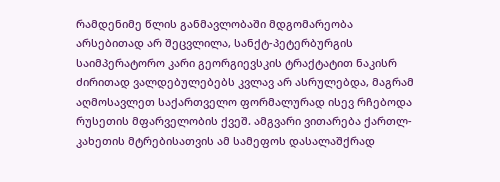რამდენიმე წლის განმავლობაში მდგომარეობა არსებითად არ შეცვლილა, სანქტ-პეტერბურგის საიმპერატორო კარი გეორგიევსკის ტრაქტატით ნაკისრ ძირითად ვალდებულებებს კვლავ არ ასრულებდა, მაგრამ აღმოსავლეთ საქართველო ფორმალურად ისევ რჩებოდა რუსეთის მფარველობის ქვეშ. ამგვარი ვითარება ქართლ-კახეთის მტრებისათვის ამ სამეფოს დასალაშქრად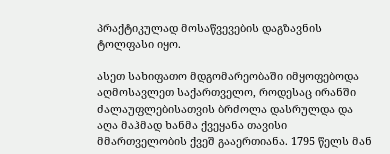პრაქტიკულად მოსაწვევების დაგზავნის ტოლფასი იყო.

ასეთ სახიფათო მდგომარეობაში იმყოფებოდა აღმოსავლეთ საქართველო, როდესაც ირანში ძალაუფლებისათვის ბრძოლა დასრულდა და აღა მაჰმად ხანმა ქვეყანა თავისი მმართველობის ქვეშ გააერთიანა. 1795 წელს მან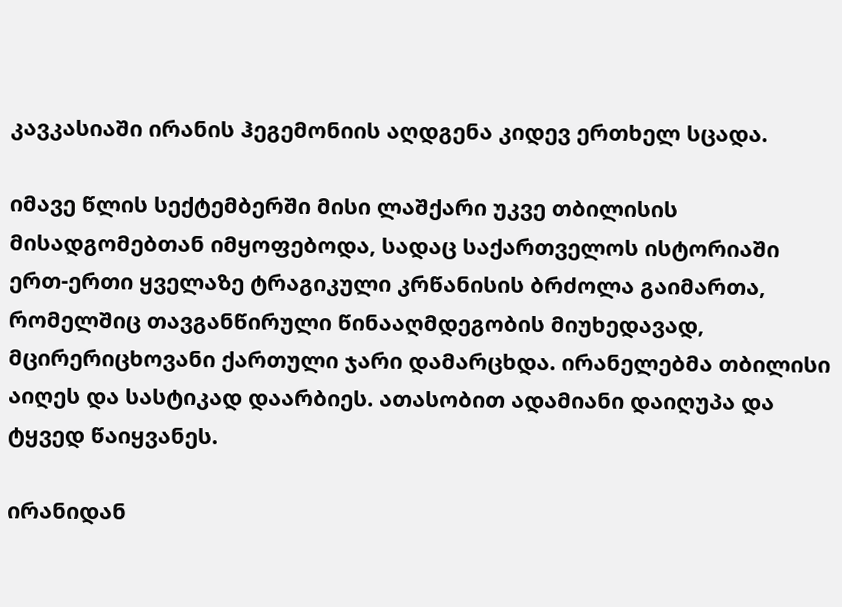კავკასიაში ირანის ჰეგემონიის აღდგენა კიდევ ერთხელ სცადა.

იმავე წლის სექტემბერში მისი ლაშქარი უკვე თბილისის მისადგომებთან იმყოფებოდა, სადაც საქართველოს ისტორიაში ერთ-ერთი ყველაზე ტრაგიკული კრწანისის ბრძოლა გაიმართა, რომელშიც თავგანწირული წინააღმდეგობის მიუხედავად, მცირერიცხოვანი ქართული ჯარი დამარცხდა. ირანელებმა თბილისი აიღეს და სასტიკად დაარბიეს. ათასობით ადამიანი დაიღუპა და ტყვედ წაიყვანეს.

ირანიდან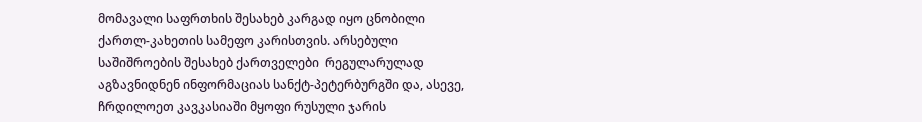მომავალი საფრთხის შესახებ კარგად იყო ცნობილი ქართლ-კახეთის სამეფო კარისთვის. არსებული საშიშროების შესახებ ქართველები  რეგულარულად აგზავნიდნენ ინფორმაციას სანქტ-პეტერბურგში და, ასევე, ჩრდილოეთ კავკასიაში მყოფი რუსული ჯარის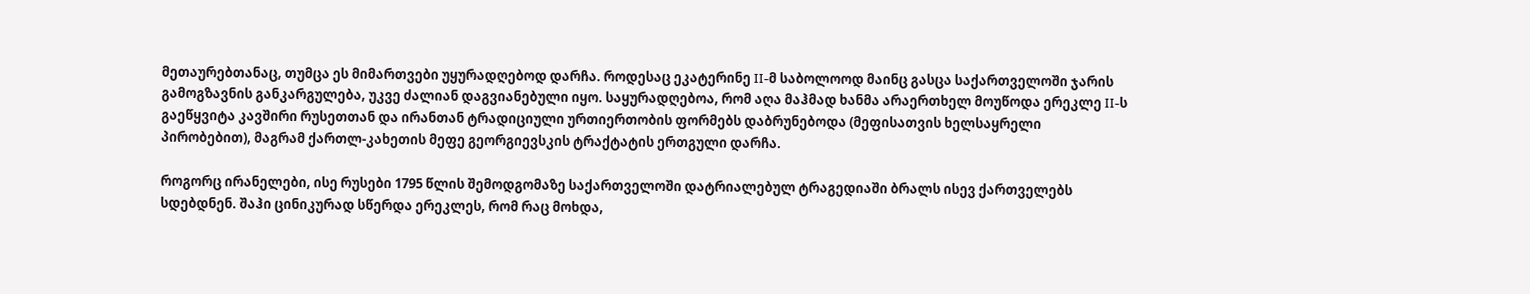მეთაურებთანაც, თუმცა ეს მიმართვები უყურადღებოდ დარჩა. როდესაც ეკატერინე II-მ საბოლოოდ მაინც გასცა საქართველოში ჯარის გამოგზავნის განკარგულება, უკვე ძალიან დაგვიანებული იყო. საყურადღებოა, რომ აღა მაჰმად ხანმა არაერთხელ მოუწოდა ერეკლე II-ს გაეწყვიტა კავშირი რუსეთთან და ირანთან ტრადიციული ურთიერთობის ფორმებს დაბრუნებოდა (მეფისათვის ხელსაყრელი პირობებით), მაგრამ ქართლ-კახეთის მეფე გეორგიევსკის ტრაქტატის ერთგული დარჩა.

როგორც ირანელები, ისე რუსები 1795 წლის შემოდგომაზე საქართველოში დატრიალებულ ტრაგედიაში ბრალს ისევ ქართველებს სდებდნენ. შაჰი ცინიკურად სწერდა ერეკლეს, რომ რაც მოხდა,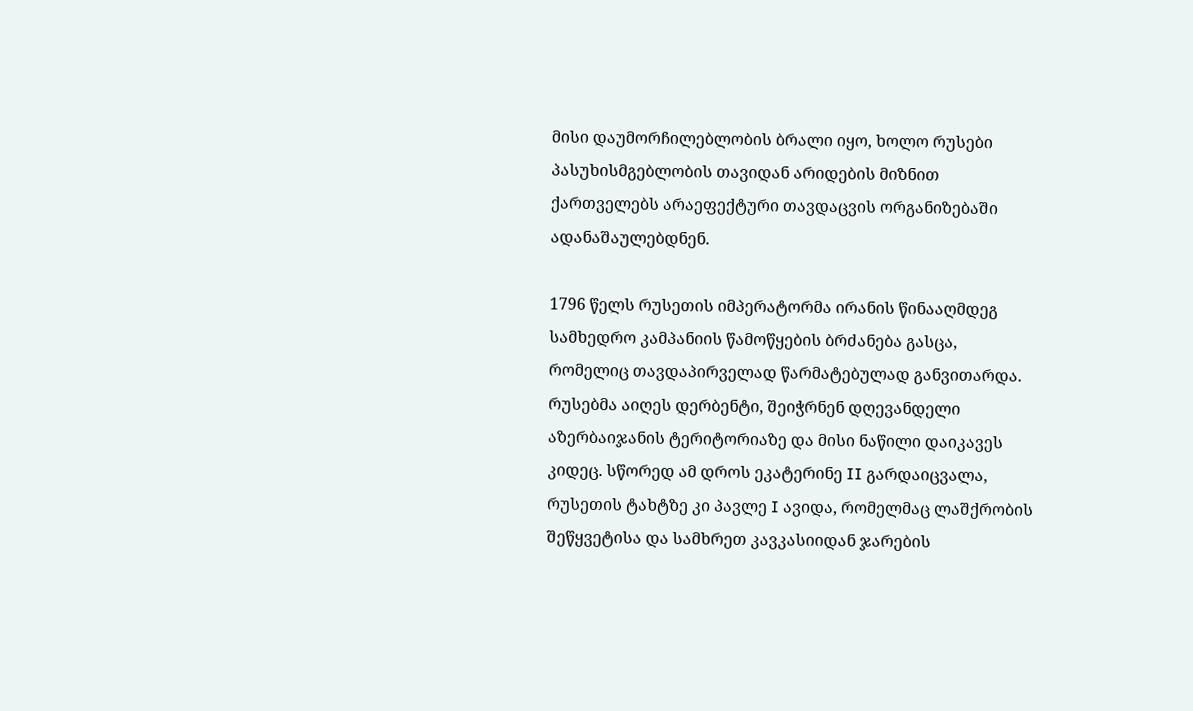მისი დაუმორჩილებლობის ბრალი იყო, ხოლო რუსები პასუხისმგებლობის თავიდან არიდების მიზნით ქართველებს არაეფექტური თავდაცვის ორგანიზებაში ადანაშაულებდნენ.

1796 წელს რუსეთის იმპერატორმა ირანის წინააღმდეგ სამხედრო კამპანიის წამოწყების ბრძანება გასცა, რომელიც თავდაპირველად წარმატებულად განვითარდა. რუსებმა აიღეს დერბენტი, შეიჭრნენ დღევანდელი აზერბაიჯანის ტერიტორიაზე და მისი ნაწილი დაიკავეს კიდეც. სწორედ ამ დროს ეკატერინე II გარდაიცვალა, რუსეთის ტახტზე კი პავლე I ავიდა, რომელმაც ლაშქრობის შეწყვეტისა და სამხრეთ კავკასიიდან ჯარების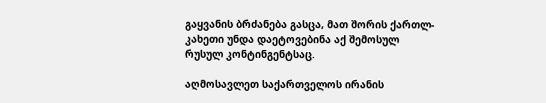გაყვანის ბრძანება გასცა, მათ შორის ქართლ-კახეთი უნდა დაეტოვებინა აქ შემოსულ რუსულ კონტინგენტსაც.

აღმოსავლეთ საქართველოს ირანის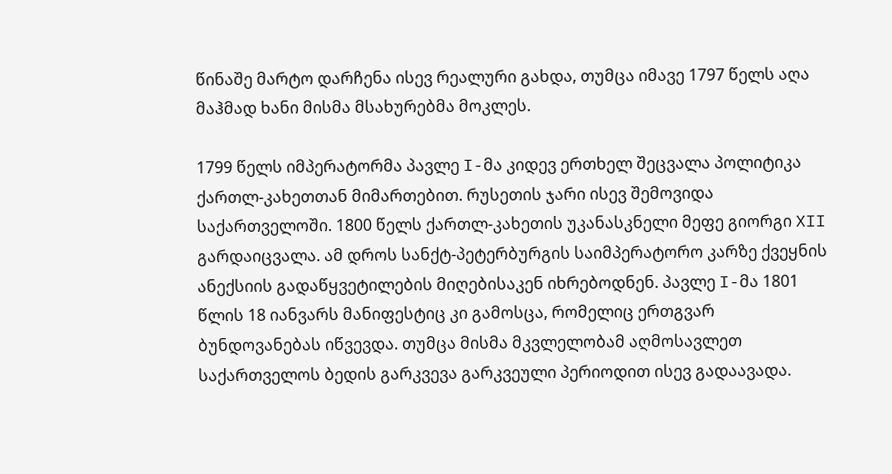წინაშე მარტო დარჩენა ისევ რეალური გახდა, თუმცა იმავე 1797 წელს აღა მაჰმად ხანი მისმა მსახურებმა მოკლეს.

1799 წელს იმპერატორმა პავლე I-მა კიდევ ერთხელ შეცვალა პოლიტიკა ქართლ-კახეთთან მიმართებით. რუსეთის ჯარი ისევ შემოვიდა საქართველოში. 1800 წელს ქართლ-კახეთის უკანასკნელი მეფე გიორგი XII გარდაიცვალა. ამ დროს სანქტ-პეტერბურგის საიმპერატორო კარზე ქვეყნის ანექსიის გადაწყვეტილების მიღებისაკენ იხრებოდნენ. პავლე I-მა 1801 წლის 18 იანვარს მანიფესტიც კი გამოსცა, რომელიც ერთგვარ ბუნდოვანებას იწვევდა. თუმცა მისმა მკვლელობამ აღმოსავლეთ საქართველოს ბედის გარკვევა გარკვეული პერიოდით ისევ გადაავადა.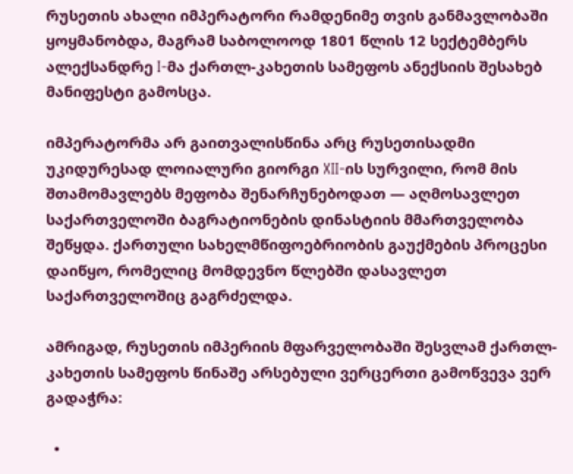რუსეთის ახალი იმპერატორი რამდენიმე თვის განმავლობაში ყოყმანობდა, მაგრამ საბოლოოდ 1801 წლის 12 სექტემბერს ალექსანდრე I-მა ქართლ-კახეთის სამეფოს ანექსიის შესახებ მანიფესტი გამოსცა.

იმპერატორმა არ გაითვალისწინა არც რუსეთისადმი უკიდურესად ლოიალური გიორგი XII-ის სურვილი, რომ მის შთამომავლებს მეფობა შენარჩუნებოდათ — აღმოსავლეთ საქართველოში ბაგრატიონების დინასტიის მმართველობა შეწყდა. ქართული სახელმწიფოებრიობის გაუქმების პროცესი დაიწყო, რომელიც მომდევნო წლებში დასავლეთ საქართველოშიც გაგრძელდა.

ამრიგად, რუსეთის იმპერიის მფარველობაში შესვლამ ქართლ-კახეთის სამეფოს წინაშე არსებული ვერცერთი გამოწვევა ვერ გადაჭრა:

  •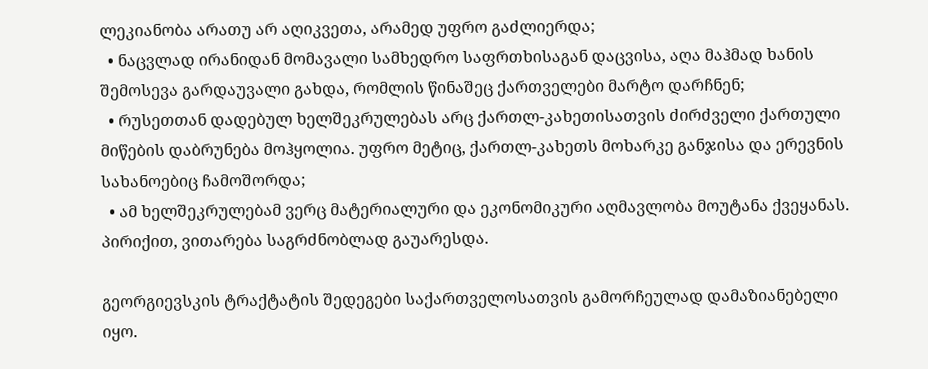ლეკიანობა არათუ არ აღიკვეთა, არამედ უფრო გაძლიერდა;
  • ნაცვლად ირანიდან მომავალი სამხედრო საფრთხისაგან დაცვისა, აღა მაჰმად ხანის შემოსევა გარდაუვალი გახდა, რომლის წინაშეც ქართველები მარტო დარჩნენ;
  • რუსეთთან დადებულ ხელშეკრულებას არც ქართლ-კახეთისათვის ძირძველი ქართული მიწების დაბრუნება მოჰყოლია. უფრო მეტიც, ქართლ-კახეთს მოხარკე განჯისა და ერევნის სახანოებიც ჩამოშორდა;
  • ამ ხელშეკრულებამ ვერც მატერიალური და ეკონომიკური აღმავლობა მოუტანა ქვეყანას. პირიქით, ვითარება საგრძნობლად გაუარესდა.

გეორგიევსკის ტრაქტატის შედეგები საქართველოსათვის გამორჩეულად დამაზიანებელი იყო.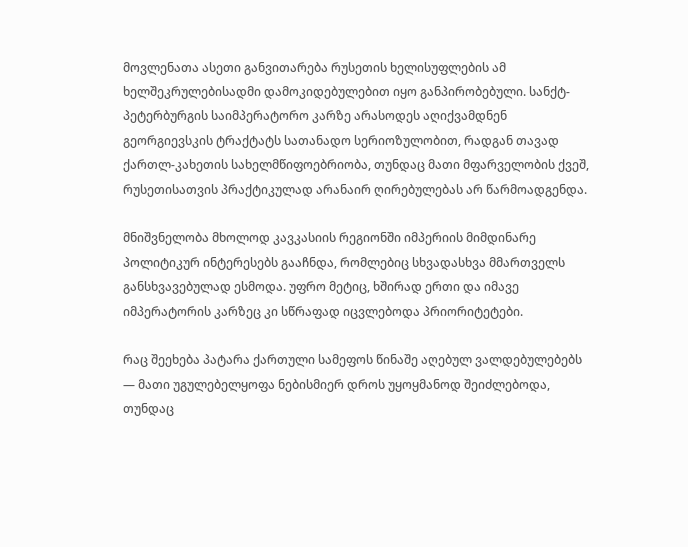მოვლენათა ასეთი განვითარება რუსეთის ხელისუფლების ამ ხელშეკრულებისადმი დამოკიდებულებით იყო განპირობებული. სანქტ-პეტერბურგის საიმპერატორო კარზე არასოდეს აღიქვამდნენ გეორგიევსკის ტრაქტატს სათანადო სერიოზულობით, რადგან თავად ქართლ-კახეთის სახელმწიფოებრიობა, თუნდაც მათი მფარველობის ქვეშ, რუსეთისათვის პრაქტიკულად არანაირ ღირებულებას არ წარმოადგენდა.

მნიშვნელობა მხოლოდ კავკასიის რეგიონში იმპერიის მიმდინარე პოლიტიკურ ინტერესებს გააჩნდა, რომლებიც სხვადასხვა მმართველს განსხვავებულად ესმოდა. უფრო მეტიც, ხშირად ერთი და იმავე იმპერატორის კარზეც კი სწრაფად იცვლებოდა პრიორიტეტები.

რაც შეეხება პატარა ქართული სამეფოს წინაშე აღებულ ვალდებულებებს — მათი უგულებელყოფა ნებისმიერ დროს უყოყმანოდ შეიძლებოდა, თუნდაც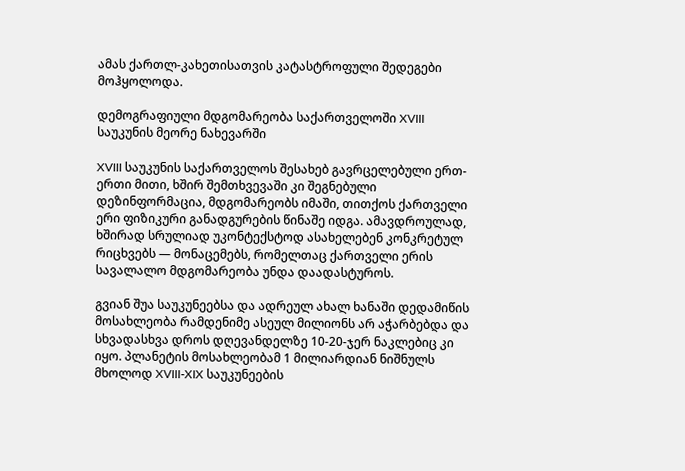ამას ქართლ-კახეთისათვის კატასტროფული შედეგები მოჰყოლოდა.

დემოგრაფიული მდგომარეობა საქართველოში XVIII საუკუნის მეორე ნახევარში

XVIII საუკუნის საქართველოს შესახებ გავრცელებული ერთ-ერთი მითი, ხშირ შემთხვევაში კი შეგნებული დეზინფორმაცია, მდგომარეობს იმაში, თითქოს ქართველი ერი ფიზიკური განადგურების წინაშე იდგა. ამავდროულად, ხშირად სრულიად უკონტექსტოდ ასახელებენ კონკრეტულ რიცხვებს — მონაცემებს, რომელთაც ქართველი ერის სავალალო მდგომარეობა უნდა დაადასტუროს.

გვიან შუა საუკუნეებსა და ადრეულ ახალ ხანაში დედამიწის მოსახლეობა რამდენიმე ასეულ მილიონს არ აჭარბებდა და სხვადასხვა დროს დღევანდელზე 10-20-ჯერ ნაკლებიც კი იყო. პლანეტის მოსახლეობამ 1 მილიარდიან ნიშნულს მხოლოდ XVIII-XIX საუკუნეების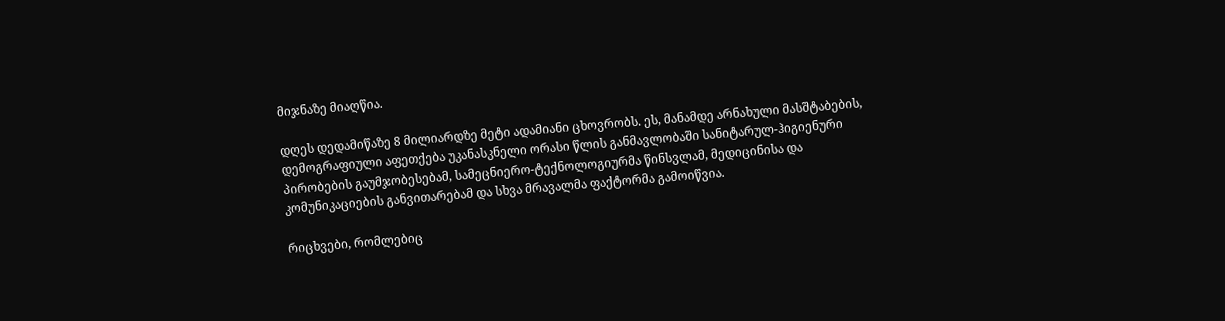მიჯნაზე მიაღწია.

დღეს დედამიწაზე 8 მილიარდზე მეტი ადამიანი ცხოვრობს. ეს, მანამდე არნახული მასშტაბების, დემოგრაფიული აფეთქება უკანასკნელი ორასი წლის განმავლობაში სანიტარულ-ჰიგიენური პირობების გაუმჯობესებამ, სამეცნიერო-ტექნოლოგიურმა წინსვლამ, მედიცინისა და კომუნიკაციების განვითარებამ და სხვა მრავალმა ფაქტორმა გამოიწვია.

რიცხვები, რომლებიც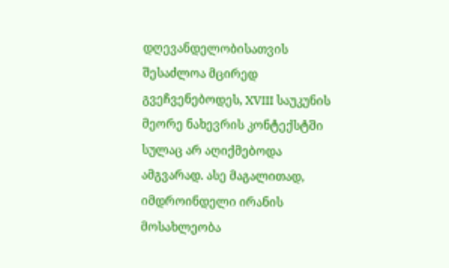დღევანდელობისათვის შესაძლოა მცირედ გვეჩვენებოდეს, XVIII საუკუნის მეორე ნახევრის კონტექსტში სულაც არ აღიქმებოდა ამგვარად. ასე მაგალითად, იმდროინდელი ირანის მოსახლეობა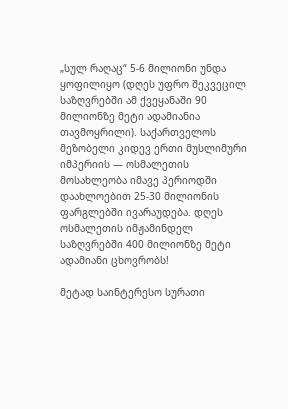„სულ რაღაც“ 5-6 მილიონი უნდა ყოფილიყო (დღეს უფრო შეკვეცილ საზღვრებში ამ ქვეყანაში 90 მილიონზე მეტი ადამიანია თავმოყრილი). საქართველოს მეზობელი კიდევ ერთი მუსლიმური იმპერიის — ოსმალეთის მოსახლეობა იმავე პერიოდში დაახლოებით 25-30 მილიონის ფარგლებში ივარაუდება. დღეს ოსმალეთის იმჟამინდელ საზღვრებში 400 მილიონზე მეტი ადამიანი ცხოვრობს!

მეტად საინტერესო სურათი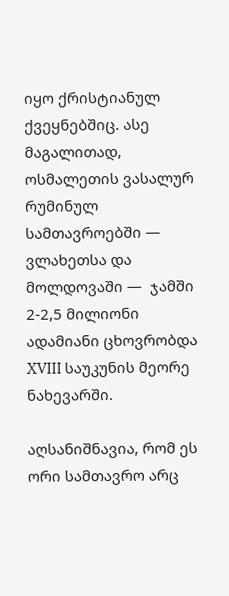იყო ქრისტიანულ ქვეყნებშიც. ასე მაგალითად, ოსმალეთის ვასალურ რუმინულ სამთავროებში — ვლახეთსა და მოლდოვაში —  ჯამში 2-2,5 მილიონი ადამიანი ცხოვრობდა XVIII საუკუნის მეორე ნახევარში.

აღსანიშნავია, რომ ეს ორი სამთავრო არც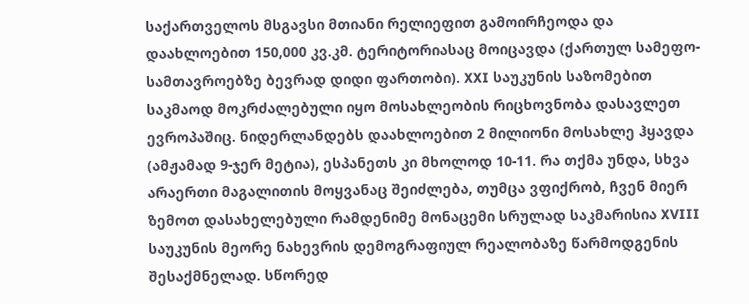საქართველოს მსგავსი მთიანი რელიეფით გამოირჩეოდა და დაახლოებით 150,000 კვ.კმ. ტერიტორიასაც მოიცავდა (ქართულ სამეფო-სამთავროებზე ბევრად დიდი ფართობი). XXI საუკუნის საზომებით საკმაოდ მოკრძალებული იყო მოსახლეობის რიცხოვნობა დასავლეთ ევროპაშიც. ნიდერლანდებს დაახლოებით 2 მილიონი მოსახლე ჰყავდა (ამჟამად 9-ჯერ მეტია), ესპანეთს კი მხოლოდ 10-11. რა თქმა უნდა, სხვა არაერთი მაგალითის მოყვანაც შეიძლება, თუმცა ვფიქრობ, ჩვენ მიერ ზემოთ დასახელებული რამდენიმე მონაცემი სრულად საკმარისია XVIII საუკუნის მეორე ნახევრის დემოგრაფიულ რეალობაზე წარმოდგენის შესაქმნელად. სწორედ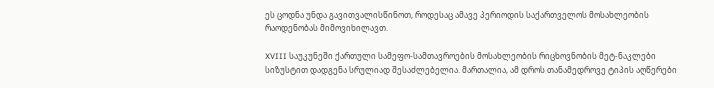ეს ცოდნა უნდა გავითვალისწინოთ, როდესაც ამავე პერიოდის საქართველოს მოსახლეობის რაოდენობას მიმოვიხილავთ.

XVIII საუკუნეში ქართული სამეფო-სამთავროების მოსახლეობის რიცხოვნობის მეტ-ნაკლები სიზუსტით დადგენა სრულიად შესაძლებელია. მართალია, ამ დროს თანამედროვე ტიპის აღწერები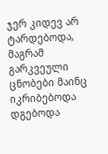ჯერ კიდევ არ ტარდებოდა, მაგრამ გარკვეული ცნობები მაინც იკრიბებოდა დგებოდა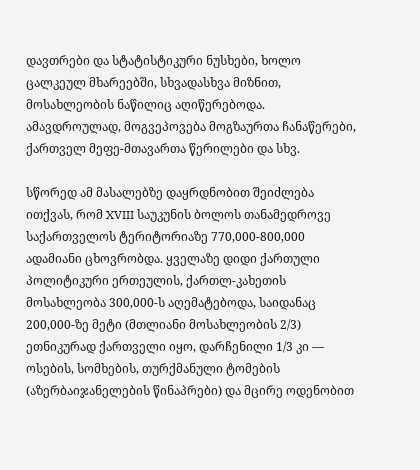დავთრები და სტატისტიკური ნუსხები, ხოლო ცალკეულ მხარეებში, სხვადასხვა მიზნით, მოსახლეობის ნაწილიც აღიწერებოდა. ამავდროულად, მოგვეპოვება მოგზაურთა ჩანაწერები, ქართველ მეფე-მთავართა წერილები და სხვ.

სწორედ ამ მასალებზე დაყრდნობით შეიძლება ითქვას, რომ XVIII საუკუნის ბოლოს თანამედროვე საქართველოს ტერიტორიაზე 770,000-800,000 ადამიანი ცხოვრობდა. ყველაზე დიდი ქართული პოლიტიკური ერთეულის, ქართლ-კახეთის მოსახლეობა 300,000-ს აღემატებოდა, საიდანაც 200,000-ზე მეტი (მთლიანი მოსახლეობის 2/3) ეთნიკურად ქართველი იყო, დარჩენილი 1/3 კი — ოსების, სომხების, თურქმანული ტომების (აზერბაიჯანელების წინაპრები) და მცირე ოდენობით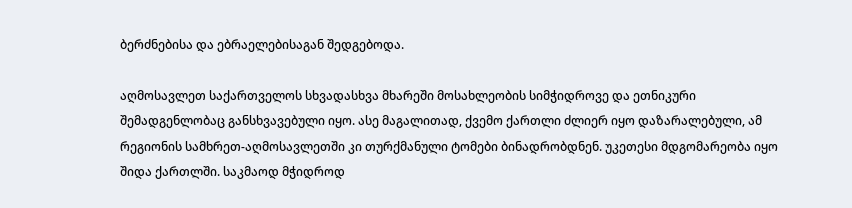ბერძნებისა და ებრაელებისაგან შედგებოდა.

აღმოსავლეთ საქართველოს სხვადასხვა მხარეში მოსახლეობის სიმჭიდროვე და ეთნიკური შემადგენლობაც განსხვავებული იყო. ასე მაგალითად, ქვემო ქართლი ძლიერ იყო დაზარალებული, ამ რეგიონის სამხრეთ-აღმოსავლეთში კი თურქმანული ტომები ბინადრობდნენ. უკეთესი მდგომარეობა იყო შიდა ქართლში. საკმაოდ მჭიდროდ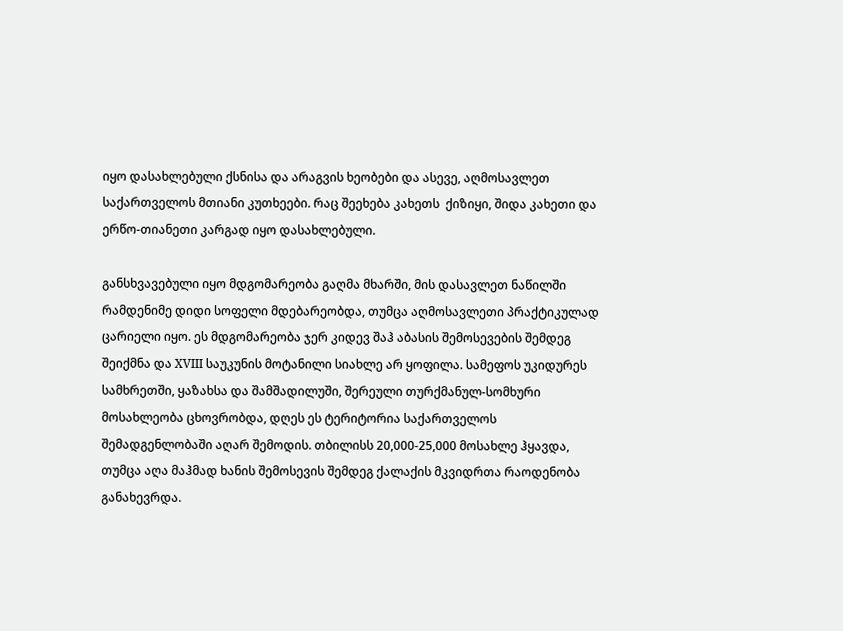იყო დასახლებული ქსნისა და არაგვის ხეობები და ასევე, აღმოსავლეთ საქართველოს მთიანი კუთხეები. რაც შეეხება კახეთს  ქიზიყი, შიდა კახეთი და ერწო-თიანეთი კარგად იყო დასახლებული.

განსხვავებული იყო მდგომარეობა გაღმა მხარში, მის დასავლეთ ნაწილში რამდენიმე დიდი სოფელი მდებარეობდა, თუმცა აღმოსავლეთი პრაქტიკულად ცარიელი იყო. ეს მდგომარეობა ჯერ კიდევ შაჰ აბასის შემოსევების შემდეგ შეიქმნა და XVIII საუკუნის მოტანილი სიახლე არ ყოფილა. სამეფოს უკიდურეს სამხრეთში, ყაზახსა და შამშადილუში, შერეული თურქმანულ-სომხური მოსახლეობა ცხოვრობდა, დღეს ეს ტერიტორია საქართველოს შემადგენლობაში აღარ შემოდის. თბილისს 20,000-25,000 მოსახლე ჰყავდა, თუმცა აღა მაჰმად ხანის შემოსევის შემდეგ ქალაქის მკვიდრთა რაოდენობა განახევრდა.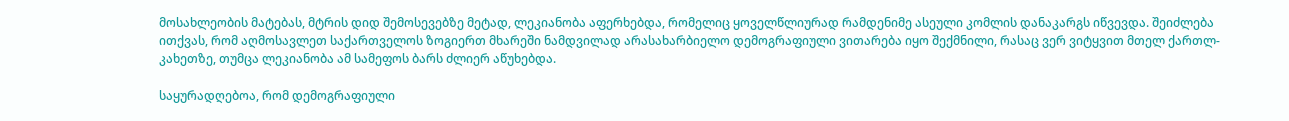მოსახლეობის მატებას, მტრის დიდ შემოსევებზე მეტად, ლეკიანობა აფერხებდა, რომელიც ყოველწლიურად რამდენიმე ასეული კომლის დანაკარგს იწვევდა. შეიძლება ითქვას, რომ აღმოსავლეთ საქართველოს ზოგიერთ მხარეში ნამდვილად არასახარბიელო დემოგრაფიული ვითარება იყო შექმნილი, რასაც ვერ ვიტყვით მთელ ქართლ-კახეთზე, თუმცა ლეკიანობა ამ სამეფოს ბარს ძლიერ აწუხებდა.

საყურადღებოა, რომ დემოგრაფიული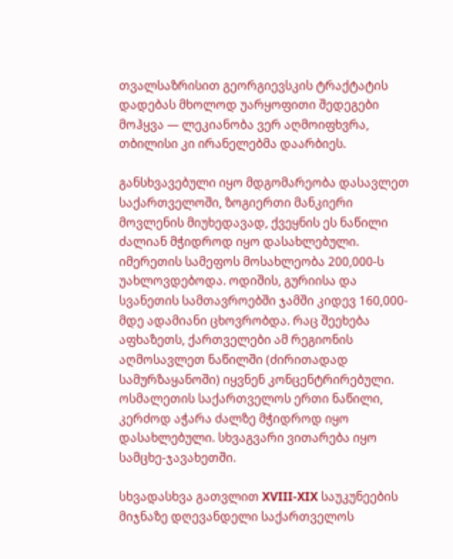თვალსაზრისით გეორგიევსკის ტრაქტატის დადებას მხოლოდ უარყოფითი შედეგები მოჰყვა — ლეკიანობა ვერ აღმოიფხვრა, თბილისი კი ირანელებმა დაარბიეს.

განსხვავებული იყო მდგომარეობა დასავლეთ საქართველოში, ზოგიერთი მანკიერი მოვლენის მიუხედავად, ქვეყნის ეს ნაწილი ძალიან მჭიდროდ იყო დასახლებული. იმერეთის სამეფოს მოსახლეობა 200,000-ს უახლოვდებოდა. ოდიშის, გურიისა და სვანეთის სამთავროებში ჯამში კიდევ 160,000-მდე ადამიანი ცხოვრობდა. რაც შეეხება აფხაზეთს, ქართველები ამ რეგიონის აღმოსავლეთ ნაწილში (ძირითადად სამურზაყანოში) იყვნენ კონცენტრირებული. ოსმალეთის საქართველოს ერთი ნაწილი, კერძოდ აჭარა ძალზე მჭიდროდ იყო დასახლებული. სხვაგვარი ვითარება იყო სამცხე-ჯავახეთში.

სხვადასხვა გათვლით XVIII-XIX საუკუნეების მიჯნაზე დღევანდელი საქართველოს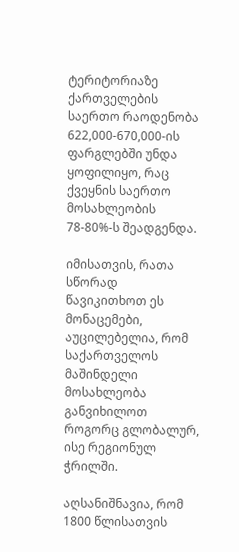ტერიტორიაზე ქართველების საერთო რაოდენობა 622,000-670,000-ის ფარგლებში უნდა ყოფილიყო, რაც ქვეყნის საერთო მოსახლეობის 78-80%-ს შეადგენდა.

იმისათვის, რათა სწორად წავიკითხოთ ეს მონაცემები, აუცილებელია, რომ საქართველოს მაშინდელი მოსახლეობა განვიხილოთ როგორც გლობალურ, ისე რეგიონულ ჭრილში.

აღსანიშნავია, რომ 1800 წლისათვის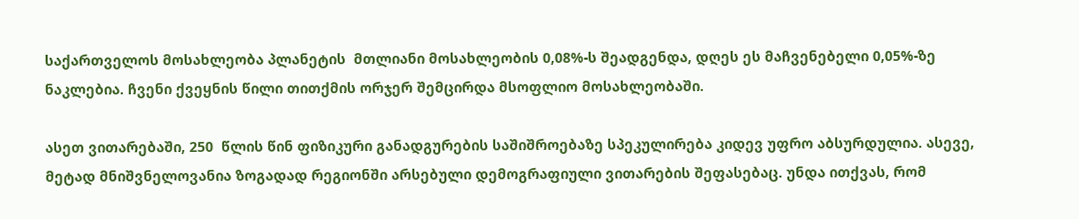საქართველოს მოსახლეობა პლანეტის  მთლიანი მოსახლეობის 0,08%-ს შეადგენდა, დღეს ეს მაჩვენებელი 0,05%-ზე ნაკლებია. ჩვენი ქვეყნის წილი თითქმის ორჯერ შემცირდა მსოფლიო მოსახლეობაში.

ასეთ ვითარებაში, 250  წლის წინ ფიზიკური განადგურების საშიშროებაზე სპეკულირება კიდევ უფრო აბსურდულია. ასევე, მეტად მნიშვნელოვანია ზოგადად რეგიონში არსებული დემოგრაფიული ვითარების შეფასებაც. უნდა ითქვას, რომ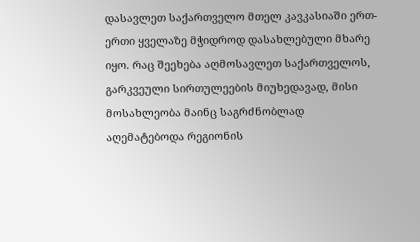დასავლეთ საქართველო მთელ კავკასიაში ერთ-ერთი ყველაზე მჭიდროდ დასახლებული მხარე იყო. რაც შეეხება აღმოსავლეთ საქართველოს, გარკვეული სირთულეების მიუხედავად, მისი მოსახლეობა მაინც საგრძნობლად აღემატებოდა რეგიონის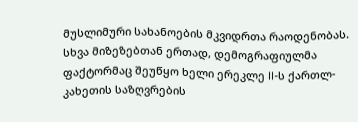მუსლიმური სახანოების მკვიდრთა რაოდენობას. სხვა მიზეზებთან ერთად, დემოგრაფიულმა ფაქტორმაც შეუწყო ხელი ერეკლე II-ს ქართლ-კახეთის საზღვრების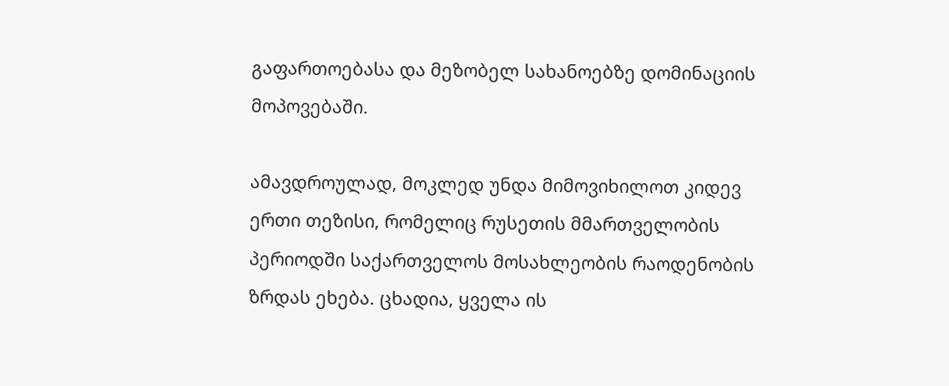გაფართოებასა და მეზობელ სახანოებზე დომინაციის მოპოვებაში.

ამავდროულად, მოკლედ უნდა მიმოვიხილოთ კიდევ ერთი თეზისი, რომელიც რუსეთის მმართველობის პერიოდში საქართველოს მოსახლეობის რაოდენობის ზრდას ეხება. ცხადია, ყველა ის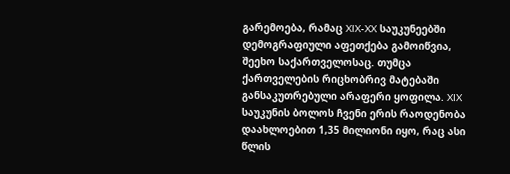გარემოება, რამაც XIX-XX საუკუნეებში დემოგრაფიული აფეთქება გამოიწვია, შეეხო საქართველოსაც. თუმცა ქართველების რიცხობრივ მატებაში განსაკუთრებული არაფერი ყოფილა. XIX საუკუნის ბოლოს ჩვენი ერის რაოდენობა დაახლოებით 1,35 მილიონი იყო, რაც ასი წლის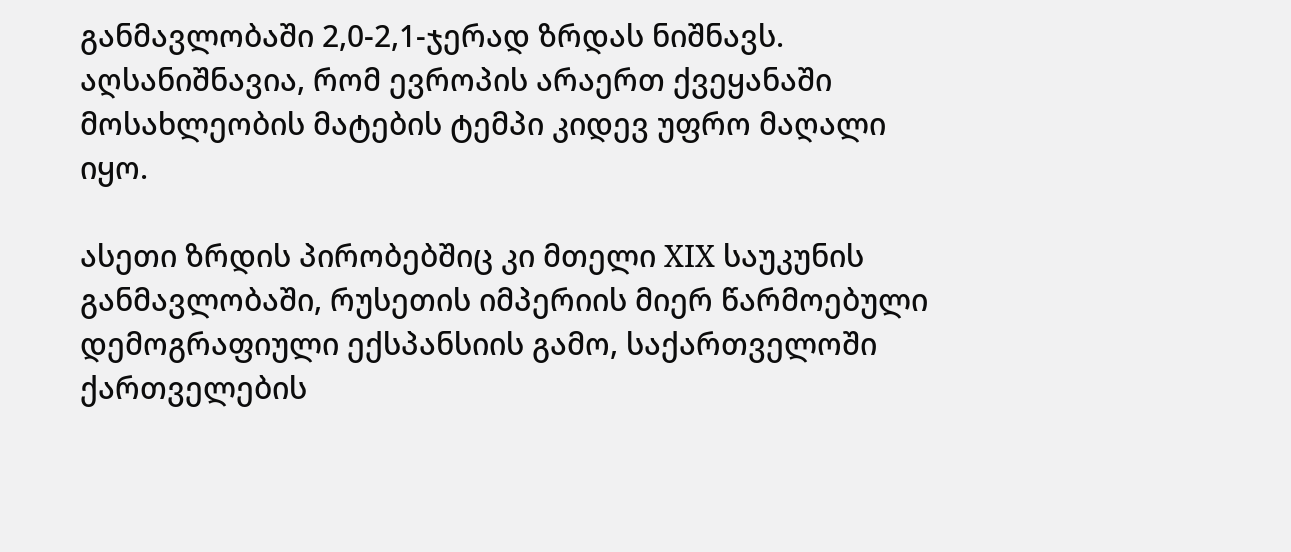განმავლობაში 2,0-2,1-ჯერად ზრდას ნიშნავს. აღსანიშნავია, რომ ევროპის არაერთ ქვეყანაში მოსახლეობის მატების ტემპი კიდევ უფრო მაღალი იყო.

ასეთი ზრდის პირობებშიც კი მთელი XIX საუკუნის განმავლობაში, რუსეთის იმპერიის მიერ წარმოებული დემოგრაფიული ექსპანსიის გამო, საქართველოში ქართველების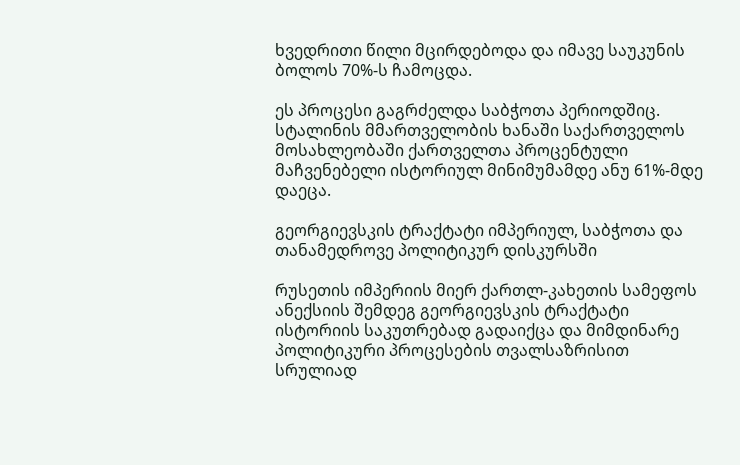ხვედრითი წილი მცირდებოდა და იმავე საუკუნის ბოლოს 70%-ს ჩამოცდა.

ეს პროცესი გაგრძელდა საბჭოთა პერიოდშიც. სტალინის მმართველობის ხანაში საქართველოს მოსახლეობაში ქართველთა პროცენტული მაჩვენებელი ისტორიულ მინიმუმამდე ანუ 61%-მდე დაეცა.

გეორგიევსკის ტრაქტატი იმპერიულ, საბჭოთა და თანამედროვე პოლიტიკურ დისკურსში

რუსეთის იმპერიის მიერ ქართლ-კახეთის სამეფოს ანექსიის შემდეგ გეორგიევსკის ტრაქტატი ისტორიის საკუთრებად გადაიქცა და მიმდინარე პოლიტიკური პროცესების თვალსაზრისით სრულიად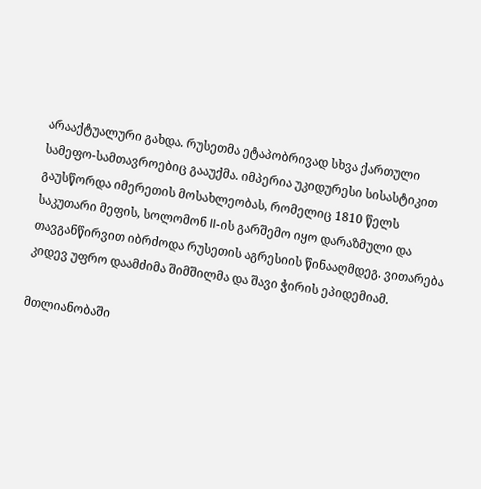არააქტუალური გახდა. რუსეთმა ეტაპობრივად სხვა ქართული სამეფო-სამთავროებიც გააუქმა. იმპერია უკიდურესი სისასტიკით გაუსწორდა იმერეთის მოსახლეობას, რომელიც 1810 წელს საკუთარი მეფის, სოლომონ II-ის გარშემო იყო დარაზმული და თავგანწირვით იბრძოდა რუსეთის აგრესიის წინააღმდეგ. ვითარება კიდევ უფრო დაამძიმა შიმშილმა და შავი ჭირის ეპიდემიამ.

მთლიანობაში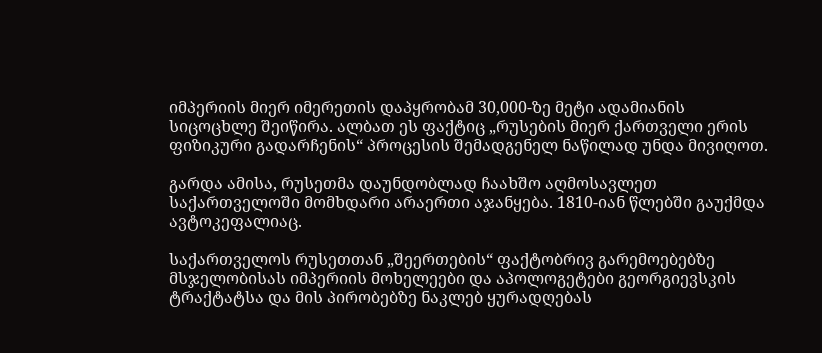იმპერიის მიერ იმერეთის დაპყრობამ 30,000-ზე მეტი ადამიანის სიცოცხლე შეიწირა. ალბათ ეს ფაქტიც „რუსების მიერ ქართველი ერის ფიზიკური გადარჩენის“ პროცესის შემადგენელ ნაწილად უნდა მივიღოთ.

გარდა ამისა, რუსეთმა დაუნდობლად ჩაახშო აღმოსავლეთ საქართველოში მომხდარი არაერთი აჯანყება. 1810-იან წლებში გაუქმდა ავტოკეფალიაც.

საქართველოს რუსეთთან „შეერთების“ ფაქტობრივ გარემოებებზე მსჯელობისას იმპერიის მოხელეები და აპოლოგეტები გეორგიევსკის ტრაქტატსა და მის პირობებზე ნაკლებ ყურადღებას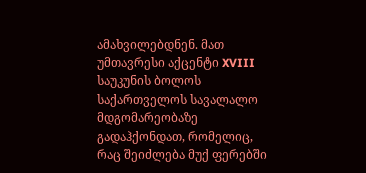ამახვილებდნენ. მათ უმთავრესი აქცენტი XVIII საუკუნის ბოლოს საქართველოს სავალალო მდგომარეობაზე გადაჰქონდათ, რომელიც, რაც შეიძლება მუქ ფერებში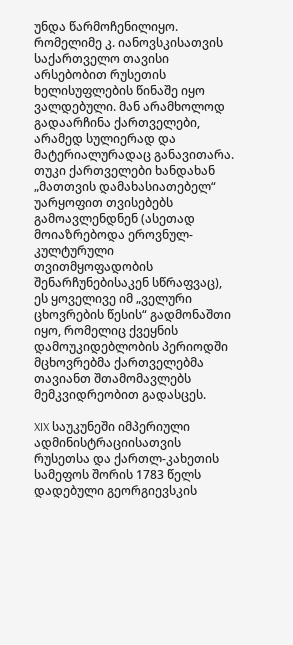უნდა წარმოჩენილიყო. რომელიმე კ. იანოვსკისათვის საქართველო თავისი არსებობით რუსეთის ხელისუფლების წინაშე იყო ვალდებული. მან არამხოლოდ გადაარჩინა ქართველები, არამედ სულიერად და მატერიალურადაც განავითარა. თუკი ქართველები ხანდახან „მათთვის დამახასიათებელ“ უარყოფით თვისებებს გამოავლენდნენ (ასეთად მოიაზრებოდა ეროვნულ-კულტურული თვითმყოფადობის შენარჩუნებისაკენ სწრაფვაც), ეს ყოველივე იმ „ველური ცხოვრების წესის“ გადმონაშთი იყო, რომელიც ქვეყნის დამოუკიდებლობის პერიოდში მცხოვრებმა ქართველებმა თავიანთ შთამომავლებს მემკვიდრეობით გადასცეს.

XIX საუკუნეში იმპერიული ადმინისტრაციისათვის რუსეთსა და ქართლ-კახეთის სამეფოს შორის 1783 წელს დადებული გეორგიევსკის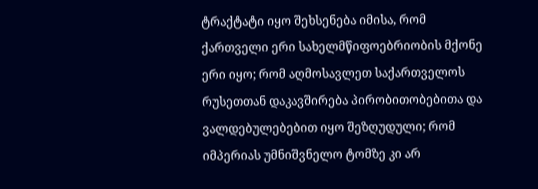ტრაქტატი იყო შეხსენება იმისა, რომ ქართველი ერი სახელმწიფოებრიობის მქონე ერი იყო; რომ აღმოსავლეთ საქართველოს რუსეთთან დაკავშირება პირობითობებითა და ვალდებულებებით იყო შეზღუდული; რომ იმპერიას უმნიშვნელო ტომზე კი არ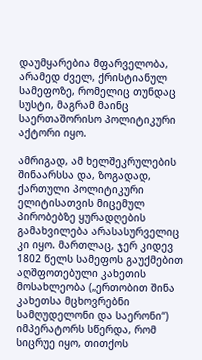დაუმყარებია მფარველობა, არამედ ძველ, ქრისტიანულ სამეფოზე, რომელიც თუნდაც სუსტი, მაგრამ მაინც საერთაშორისო პოლიტიკური აქტორი იყო.

ამრიგად, ამ ხელშეკრულების შინაარსსა და, ზოგადად, ქართული პოლიტიკური ელიტისათვის მიცემულ პირობებზე ყურადღების გამახვილება არასასურველიც კი იყო. მართლაც, ჯერ კიდევ 1802 წელს სამეფოს გაუქმებით აღშფოთებული კახეთის მოსახლეობა („ერთობით შინა კახეთსა მცხოვრებნი სამღუდელონი და საერონი“) იმპერატორს სწერდა, რომ სიცრუე იყო, თითქოს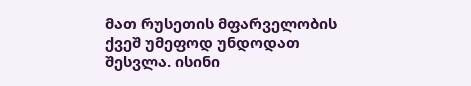მათ რუსეთის მფარველობის ქვეშ უმეფოდ უნდოდათ შესვლა. ისინი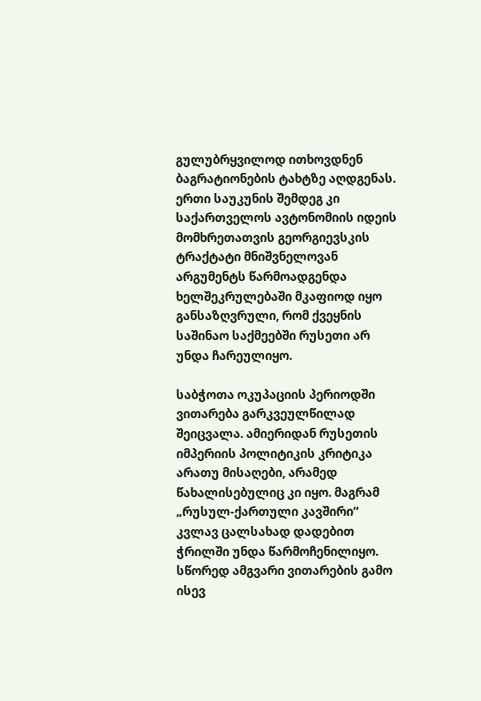გულუბრყვილოდ ითხოვდნენ ბაგრატიონების ტახტზე აღდგენას. ერთი საუკუნის შემდეგ კი საქართველოს ავტონომიის იდეის მომხრეთათვის გეორგიევსკის ტრაქტატი მნიშვნელოვან არგუმენტს წარმოადგენდა ხელშეკრულებაში მკაფიოდ იყო განსაზღვრული, რომ ქვეყნის საშინაო საქმეებში რუსეთი არ უნდა ჩარეულიყო.

საბჭოთა ოკუპაციის პერიოდში ვითარება გარკვეულწილად შეიცვალა. ამიერიდან რუსეთის იმპერიის პოლიტიკის კრიტიკა არათუ მისაღები, არამედ წახალისებულიც კი იყო. მაგრამ „რუსულ-ქართული კავშირი“ კვლავ ცალსახად დადებით ჭრილში უნდა წარმოჩენილიყო. სწორედ ამგვარი ვითარების გამო ისევ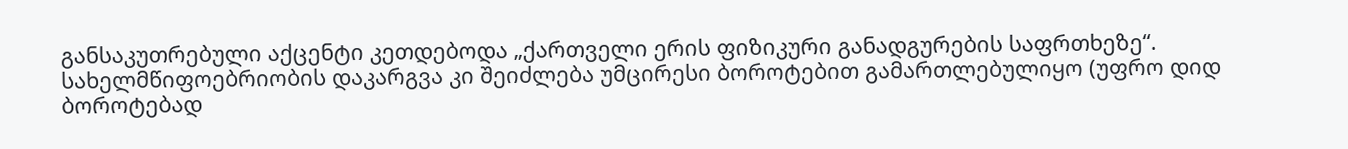განსაკუთრებული აქცენტი კეთდებოდა „ქართველი ერის ფიზიკური განადგურების საფრთხეზე“. სახელმწიფოებრიობის დაკარგვა კი შეიძლება უმცირესი ბოროტებით გამართლებულიყო (უფრო დიდ ბოროტებად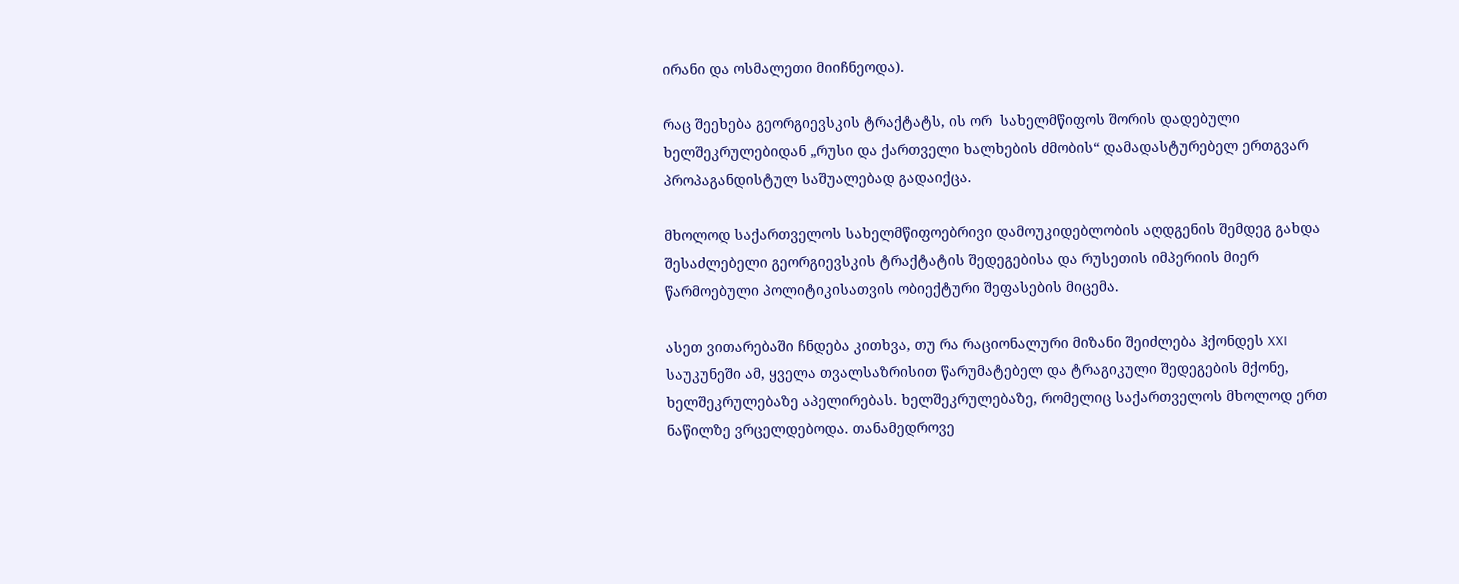ირანი და ოსმალეთი მიიჩნეოდა).

რაც შეეხება გეორგიევსკის ტრაქტატს, ის ორ  სახელმწიფოს შორის დადებული ხელშეკრულებიდან „რუსი და ქართველი ხალხების ძმობის“ დამადასტურებელ ერთგვარ პროპაგანდისტულ საშუალებად გადაიქცა.

მხოლოდ საქართველოს სახელმწიფოებრივი დამოუკიდებლობის აღდგენის შემდეგ გახდა შესაძლებელი გეორგიევსკის ტრაქტატის შედეგებისა და რუსეთის იმპერიის მიერ წარმოებული პოლიტიკისათვის ობიექტური შეფასების მიცემა.

ასეთ ვითარებაში ჩნდება კითხვა, თუ რა რაციონალური მიზანი შეიძლება ჰქონდეს XXI საუკუნეში ამ, ყველა თვალსაზრისით წარუმატებელ და ტრაგიკული შედეგების მქონე, ხელშეკრულებაზე აპელირებას. ხელშეკრულებაზე, რომელიც საქართველოს მხოლოდ ერთ ნაწილზე ვრცელდებოდა. თანამედროვე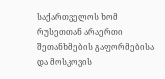საქართველოს ხომ რუსეთთან არაერთი შეთანხმების გაფორმებისა და მოსკოვის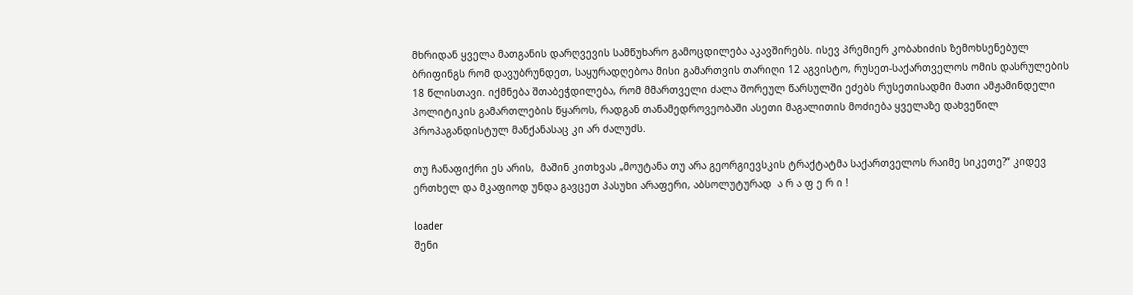მხრიდან ყველა მათგანის დარღვევის სამწუხარო გამოცდილება აკავშირებს. ისევ პრემიერ კობახიძის ზემოხსენებულ ბრიფინგს რომ დავუბრუნდეთ, საყურადღებოა მისი გამართვის თარიღი 12 აგვისტო, რუსეთ-საქართველოს ომის დასრულების 18 წლისთავი. იქმნება შთაბეჭდილება, რომ მმართველი ძალა შორეულ წარსულში ეძებს რუსეთისადმი მათი ამჟამინდელი პოლიტიკის გამართლების წყაროს, რადგან თანამედროვეობაში ასეთი მაგალითის მოძიება ყველაზე დახვეწილ პროპაგანდისტულ მანქანასაც კი არ ძალუძს.

თუ ჩანაფიქრი ეს არის,  მაშინ კითხვას „მოუტანა თუ არა გეორგიევსკის ტრაქტატმა საქართველოს რაიმე სიკეთე?“ კიდევ ერთხელ და მკაფიოდ უნდა გავცეთ პასუხი არაფერი, აბსოლუტურად  ა რ ა ფ ე რ ი !

loader
შენი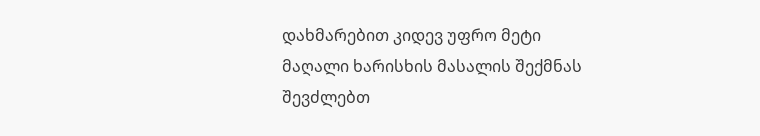დახმარებით კიდევ უფრო მეტი მაღალი ხარისხის მასალის შექმნას შევძლებთ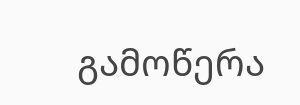გამოწერა